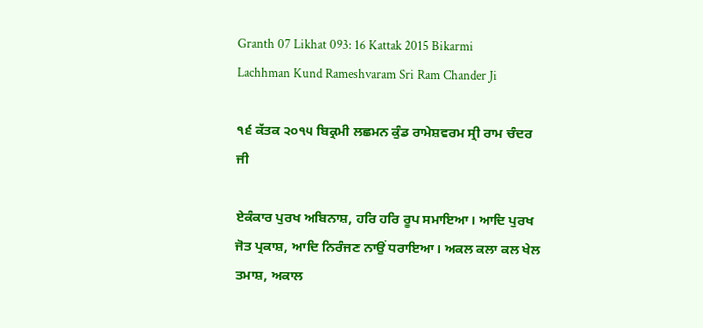Granth 07 Likhat 093: 16 Kattak 2015 Bikarmi Lachhman Kund Rameshvaram Sri Ram Chander Ji

੧੬ ਕੱਤਕ ੨੦੧੫ ਬਿਕ੍ਰਮੀ ਲਛਮਨ ਕੁੰਡ ਰਾਮੇਸ਼ਵਰਮ ਸ੍ਰੀ ਰਾਮ ਚੰਦਰ ਜੀ

ਏਕੰਕਾਰ ਪੁਰਖ ਅਬਿਨਾਸ਼, ਹਰਿ ਹਰਿ ਰੂਪ ਸਮਾਇਆ। ਆਦਿ ਪੁਰਖ ਜੋਤ ਪ੍ਰਕਾਸ਼, ਆਦਿ ਨਿਰੰਜਣ ਨਾਉਂ ਧਰਾਇਆ। ਅਕਲ ਕਲਾ ਕਲ ਖੇਲ ਤਮਾਸ਼, ਅਕਾਲ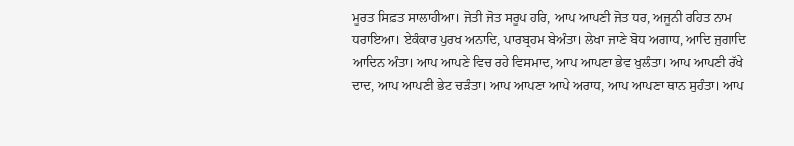ਮੂਰਤ ਸਿਫ਼ਤ ਸਾਲਾਹੀਆ। ਜੋਤੀ ਜੋਤ ਸਰੂਪ ਹਰਿ, ਆਪ ਆਪਣੀ ਜੋਤ ਧਰ, ਅਜੂਨੀ ਰਹਿਤ ਨਾਮ ਧਰਾਇਆ। ਏਕੰਕਾਰ ਪੁਰਖ ਅਨਾਦਿ, ਪਾਰਬ੍ਰਹਮ ਬੇਅੰਤਾ। ਲੇਖਾ ਜਾਣੇ ਬੋਧ ਅਗਾਧ, ਆਦਿ ਜੁਗਾਦਿ ਆਦਿਨ ਅੰਤਾ। ਆਪ ਆਪਣੇ ਵਿਚ ਰਹੇ ਵਿਸਮਾਦ, ਆਪ ਆਪਣਾ ਭੇਵ ਖੁਲੰਤਾ। ਆਪ ਆਪਣੀ ਰੱਖੇ ਦਾਦ, ਆਪ ਆਪਣੀ ਭੇਟ ਚੜੰਤਾ। ਆਪ ਆਪਣਾ ਆਪੇ ਅਰਾਧ, ਆਪ ਆਪਣਾ ਥਾਨ ਸੁਹੰਤਾ। ਆਪ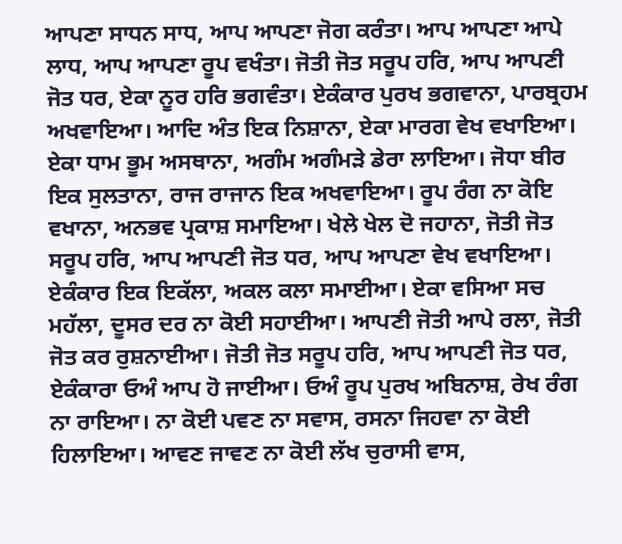ਆਪਣਾ ਸਾਧਨ ਸਾਧ, ਆਪ ਆਪਣਾ ਜੋਗ ਕਰੰਤਾ। ਆਪ ਆਪਣਾ ਆਪੇ ਲਾਧ, ਆਪ ਆਪਣਾ ਰੂਪ ਵਖੰਤਾ। ਜੋਤੀ ਜੋਤ ਸਰੂਪ ਹਰਿ, ਆਪ ਆਪਣੀ ਜੋਤ ਧਰ, ਏਕਾ ਨੂਰ ਹਰਿ ਭਗਵੰਤਾ। ਏਕੰਕਾਰ ਪੁਰਖ ਭਗਵਾਨਾ, ਪਾਰਬ੍ਰਹਮ ਅਖਵਾਇਆ। ਆਦਿ ਅੰਤ ਇਕ ਨਿਸ਼ਾਨਾ, ਏਕਾ ਮਾਰਗ ਵੇਖ ਵਖਾਇਆ। ਏਕਾ ਧਾਮ ਭੂਮ ਅਸਥਾਨਾ, ਅਗੰਮ ਅਗੰਮੜੇ ਡੇਰਾ ਲਾਇਆ। ਜੋਧਾ ਬੀਰ ਇਕ ਸੁਲਤਾਨਾ, ਰਾਜ ਰਾਜਾਨ ਇਕ ਅਖਵਾਇਆ। ਰੂਪ ਰੰਗ ਨਾ ਕੋਇ ਵਖਾਨਾ, ਅਨਭਵ ਪ੍ਰਕਾਸ਼ ਸਮਾਇਆ। ਖੇਲੇ ਖੇਲ ਦੋ ਜਹਾਨਾ, ਜੋਤੀ ਜੋਤ ਸਰੂਪ ਹਰਿ, ਆਪ ਆਪਣੀ ਜੋਤ ਧਰ, ਆਪ ਆਪਣਾ ਵੇਖ ਵਖਾਇਆ। ਏਕੰਕਾਰ ਇਕ ਇਕੱਲਾ, ਅਕਲ ਕਲਾ ਸਮਾਈਆ। ਏਕਾ ਵਸਿਆ ਸਚ ਮਹੱਲਾ, ਦੂਸਰ ਦਰ ਨਾ ਕੋਈ ਸਹਾਈਆ। ਆਪਣੀ ਜੋਤੀ ਆਪੇ ਰਲਾ, ਜੋਤੀ ਜੋਤ ਕਰ ਰੁਸ਼ਨਾਈਆ। ਜੋਤੀ ਜੋਤ ਸਰੂਪ ਹਰਿ, ਆਪ ਆਪਣੀ ਜੋਤ ਧਰ, ਏਕੰਕਾਰਾ ਓਅੰ ਆਪ ਹੋ ਜਾਈਆ। ਓਅੰ ਰੂਪ ਪੁਰਖ ਅਬਿਨਾਸ਼, ਰੇਖ ਰੰਗ ਨਾ ਰਾਇਆ। ਨਾ ਕੋਈ ਪਵਣ ਨਾ ਸਵਾਸ, ਰਸਨਾ ਜਿਹਵਾ ਨਾ ਕੋਈ ਹਿਲਾਇਆ। ਆਵਣ ਜਾਵਣ ਨਾ ਕੋਈ ਲੱਖ ਚੁਰਾਸੀ ਵਾਸ,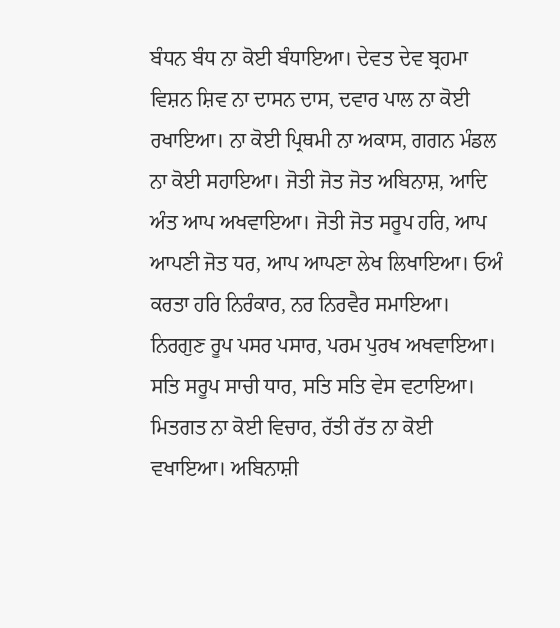ਬੰਧਨ ਬੰਧ ਨਾ ਕੋਈ ਬੰਧਾਇਆ। ਦੇਵਤ ਦੇਵ ਬ੍ਰਹਮਾ ਵਿਸ਼ਨ ਸ਼ਿਵ ਨਾ ਦਾਸਨ ਦਾਸ, ਦਵਾਰ ਪਾਲ ਨਾ ਕੋਈ ਰਖਾਇਆ। ਨਾ ਕੋਈ ਪ੍ਰਿਥਮੀ ਨਾ ਅਕਾਸ, ਗਗਨ ਮੰਡਲ ਨਾ ਕੋਈ ਸਹਾਇਆ। ਜੋਤੀ ਜੋਤ ਜੋਤ ਅਬਿਨਾਸ਼, ਆਦਿ ਅੰਤ ਆਪ ਅਖਵਾਇਆ। ਜੋਤੀ ਜੋਤ ਸਰੂਪ ਹਰਿ, ਆਪ ਆਪਣੀ ਜੋਤ ਧਰ, ਆਪ ਆਪਣਾ ਲੇਖ ਲਿਖਾਇਆ। ਓਅੰ ਕਰਤਾ ਹਰਿ ਨਿਰੰਕਾਰ, ਨਰ ਨਿਰਵੈਰ ਸਮਾਇਆ। ਨਿਰਗੁਣ ਰੂਪ ਪਸਰ ਪਸਾਰ, ਪਰਮ ਪੁਰਖ ਅਖਵਾਇਆ। ਸਤਿ ਸਰੂਪ ਸਾਚੀ ਧਾਰ, ਸਤਿ ਸਤਿ ਵੇਸ ਵਟਾਇਆ। ਮਿਤਗਤ ਨਾ ਕੋਈ ਵਿਚਾਰ, ਰੱਤੀ ਰੱਤ ਨਾ ਕੋਈ ਵਖਾਇਆ। ਅਬਿਨਾਸ਼ੀ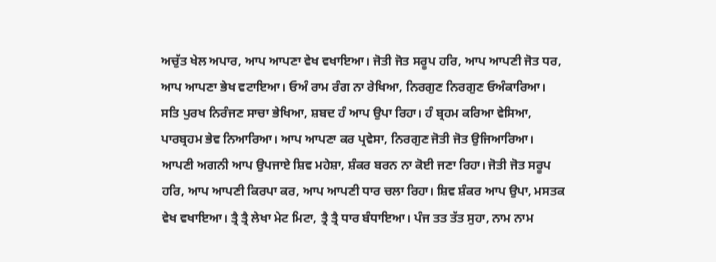ਅਚੁੱਤ ਖੇਲ ਅਪਾਰ, ਆਪ ਆਪਣਾ ਵੇਖ ਵਖਾਇਆ। ਜੋਤੀ ਜੋਤ ਸਰੂਪ ਹਰਿ, ਆਪ ਆਪਣੀ ਜੋਤ ਧਰ, ਆਪ ਆਪਣਾ ਭੇਖ ਵਟਾਇਆ। ਓਅੰ ਰਾਮ ਰੰਗ ਨਾ ਰੇਖਿਆ, ਨਿਰਗੁਣ ਨਿਰਗੁਣ ਓਅੰਕਾਰਿਆ। ਸਤਿ ਪੁਰਖ ਨਿਰੰਜਣ ਸਾਚਾ ਭੇਖਿਆ, ਸ਼ਬਦ ਹੰ ਆਪ ਉਪਾ ਰਿਹਾ। ਹੰ ਬ੍ਰਹਮ ਕਰਿਆ ਵੇਸਿਆ, ਪਾਰਬ੍ਰਹਮ ਭੇਵ ਨਿਆਰਿਆ। ਆਪ ਆਪਣਾ ਕਰ ਪ੍ਰਵੇਸਾ, ਨਿਰਗੁਣ ਜੋਤੀ ਜੋਤ ਉਜਿਆਰਿਆ। ਆਪਣੀ ਅਗਨੀ ਆਪ ਉਪਜਾਏ ਸ਼ਿਵ ਮਹੇਸ਼ਾ, ਸ਼ੰਕਰ ਬਰਨ ਨਾ ਕੋਈ ਜਣਾ ਰਿਹਾ। ਜੋਤੀ ਜੋਤ ਸਰੂਪ ਹਰਿ, ਆਪ ਆਪਣੀ ਕਿਰਪਾ ਕਰ, ਆਪ ਆਪਣੀ ਧਾਰ ਚਲਾ ਰਿਹਾ। ਸ਼ਿਵ ਸ਼ੰਕਰ ਆਪ ਉਪਾ, ਮਸਤਕ ਵੇਖ ਵਖਾਇਆ। ਤ੍ਰੈ ਤ੍ਰੈ ਲੇਖਾ ਮੇਟ ਮਿਟਾ, ਤ੍ਰੈ ਤ੍ਰੈ ਧਾਰ ਬੰਧਾਇਆ। ਪੰਜ ਤਤ ਤੱਤ ਸੁਹਾ, ਨਾਮ ਨਾਮ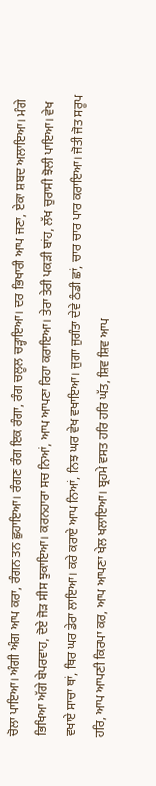ਚੋਲਾ ਪਾਇਆ। ਅੰਗੀ ਅੰਗ ਆਪ ਕਰਾ, ਰੰਗਨ ਤਨ ਛੁਹਾਇਆ। ਰੰਗਣ ਰੰਗ ਇਕ ਰੰਗਾ, ਰੰਗ ਚਲੂਲ ਚੜ੍ਹਾਇਆ। ਦਰ ਭਿਖਾਰੀ ਆਪ ਜਣਾ, ਏਕਾ ਸ਼ਬਦ ਅਲਾਇਆ। ਮੰਗੇ ਭਿਖਿਆ ਅੱਗੇ ਬੇਪਰਵਾਹ, ਦੋਏ ਜੋੜ ਸੀਸ ਝੁਕਾਇਆ। ਕਰਨਹਾਰਾ ਸਚ ਨਿਆਂ, ਆਪ ਆਪਣਾ ਰਿਹਾ ਕਰਾਇਆ। ਤੇਰਾ ਤੇਰੀ ਪਕੜੀ ਬਾਂਹ, ਲੱਖ ਚੁਰਾਸੀ ਝੋਲੀ ਪਾਇਆ। ਵੇਖ ਵਖਾਏ ਸਾਚਾ ਥਾਂ, ਥਿਰ ਘਰ ਡੇਰਾ ਲਾਇਆ। ਕਰੇ ਕਰਾਏ ਆਪ ਨਿਆਂ, ਨਿਝ ਘਰ ਵੇਖ ਵਖਾਇਆ। ਜੁਗਾ ਜੁਗੰਤਾ ਦੇਵੇ ਠੰਡੀ ਛਾਂ, ਚਾਰ ਚਾਰ ਪਾਰ ਕਰਾਇਆ। ਜੋਤੀ ਜੋਤ ਸਰੂਪ ਹਰਿ, ਆਪ ਆਪਣੀ ਕਿਰਪਾ ਕਰ, ਆਪ ਆਪਣਾ ਖੇਲ ਖਲਾਇਆ। ਬ੍ਰਹਮੇ ਵਸਤ ਹਰਿ ਹਰਿ ਘੱਤ, ਸ਼ਿਵ ਸ਼ਿਵ ਆਪ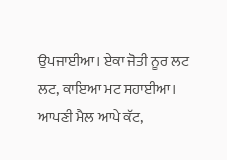ਉਪਜਾਈਆ। ਏਕਾ ਜੋਤੀ ਨੂਰ ਲਟ ਲਟ, ਕਾਇਆ ਮਟ ਸਹਾਈਆ। ਆਪਣੀ ਮੈਲ ਆਪੇ ਕੱਟ,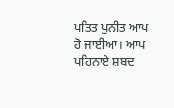ਪਤਿਤ ਪੁਨੀਤ ਆਪ ਹੋ ਜਾਈਆ। ਆਪ ਪਹਿਨਾਏ ਸ਼ਬਦ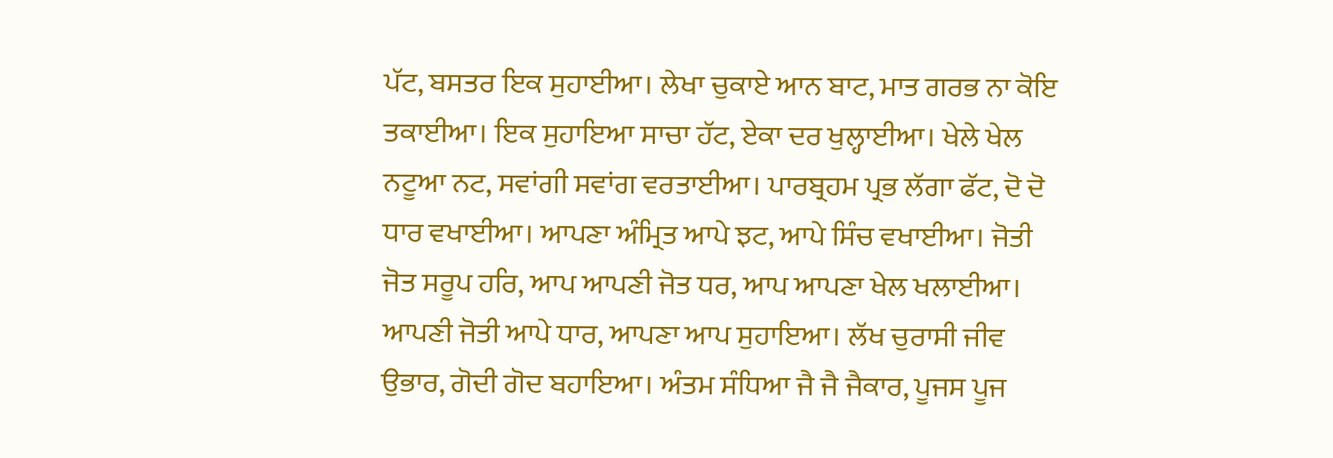ਪੱਟ, ਬਸਤਰ ਇਕ ਸੁਹਾਈਆ। ਲੇਖਾ ਚੁਕਾਏ ਆਨ ਬਾਟ, ਮਾਤ ਗਰਭ ਨਾ ਕੋਇ ਤਕਾਈਆ। ਇਕ ਸੁਹਾਇਆ ਸਾਚਾ ਹੱਟ, ਏਕਾ ਦਰ ਖੁਲ੍ਹਾਈਆ। ਖੇਲੇ ਖੇਲ ਨਟੂਆ ਨਟ, ਸਵਾਂਗੀ ਸਵਾਂਗ ਵਰਤਾਈਆ। ਪਾਰਬ੍ਰਹਮ ਪ੍ਰਭ ਲੱਗਾ ਫੱਟ, ਦੋ ਦੋ ਧਾਰ ਵਖਾਈਆ। ਆਪਣਾ ਅੰਮ੍ਰਿਤ ਆਪੇ ਝਟ, ਆਪੇ ਸਿੰਚ ਵਖਾਈਆ। ਜੋਤੀ ਜੋਤ ਸਰੂਪ ਹਰਿ, ਆਪ ਆਪਣੀ ਜੋਤ ਧਰ, ਆਪ ਆਪਣਾ ਖੇਲ ਖਲਾਈਆ। ਆਪਣੀ ਜੋਤੀ ਆਪੇ ਧਾਰ, ਆਪਣਾ ਆਪ ਸੁਹਾਇਆ। ਲੱਖ ਚੁਰਾਸੀ ਜੀਵ ਉਭਾਰ, ਗੋਦੀ ਗੋਦ ਬਹਾਇਆ। ਅੰਤਮ ਸੰਧਿਆ ਜੈ ਜੈ ਜੈਕਾਰ, ਪੂਜਸ ਪੂਜ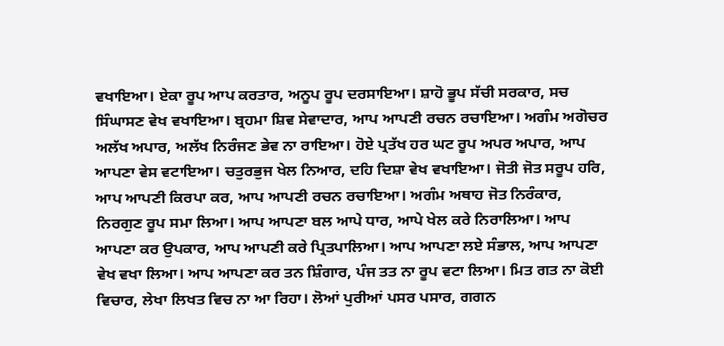ਵਖਾਇਆ। ਏਕਾ ਰੂਪ ਆਪ ਕਰਤਾਰ, ਅਨੂਪ ਰੂਪ ਦਰਸਾਇਆ। ਸ਼ਾਹੋ ਭੂਪ ਸੱਚੀ ਸਰਕਾਰ, ਸਚ ਸਿੰਘਾਸਣ ਵੇਖ ਵਖਾਇਆ। ਬ੍ਰਹਮਾ ਸ਼ਿਵ ਸੇਵਾਦਾਰ, ਆਪ ਆਪਣੀ ਰਚਨ ਰਚਾਇਆ। ਅਗੰਮ ਅਗੋਚਰ ਅਲੱਖ ਅਪਾਰ, ਅਲੱਖ ਨਿਰੰਜਣ ਭੇਵ ਨਾ ਰਾਇਆ। ਹੋਏ ਪ੍ਰਤੱਖ ਹਰ ਘਟ ਰੂਪ ਅਪਰ ਅਪਾਰ, ਆਪ ਆਪਣਾ ਵੇਸ ਵਟਾਇਆ। ਚਤੁਰਭੁਜ ਖੇਲ ਨਿਆਰ, ਦਹਿ ਦਿਸ਼ਾ ਵੇਖ ਵਖਾਇਆ। ਜੋਤੀ ਜੋਤ ਸਰੂਪ ਹਰਿ, ਆਪ ਆਪਣੀ ਕਿਰਪਾ ਕਰ, ਆਪ ਆਪਣੀ ਰਚਨ ਰਚਾਇਆ। ਅਗੰਮ ਅਥਾਹ ਜੋਤ ਨਿਰੰਕਾਰ, ਨਿਰਗੁਣ ਰੂਪ ਸਮਾ ਲਿਆ। ਆਪ ਆਪਣਾ ਬਲ ਆਪੇ ਧਾਰ, ਆਪੇ ਖੇਲ ਕਰੇ ਨਿਰਾਲਿਆ। ਆਪ ਆਪਣਾ ਕਰ ਉਪਕਾਰ, ਆਪ ਆਪਣੀ ਕਰੇ ਪ੍ਰਿਤਪਾਲਿਆ। ਆਪ ਆਪਣਾ ਲਏ ਸੰਭਾਲ, ਆਪ ਆਪਣਾ ਵੇਖ ਵਖਾ ਲਿਆ। ਆਪ ਆਪਣਾ ਕਰ ਤਨ ਸ਼ਿੰਗਾਰ, ਪੰਜ ਤਤ ਨਾ ਰੂਪ ਵਟਾ ਲਿਆ। ਮਿਤ ਗਤ ਨਾ ਕੋਈ ਵਿਚਾਰ, ਲੇਖਾ ਲਿਖਤ ਵਿਚ ਨਾ ਆ ਰਿਹਾ। ਲੋਆਂ ਪੁਰੀਆਂ ਪਸਰ ਪਸਾਰ, ਗਗਨ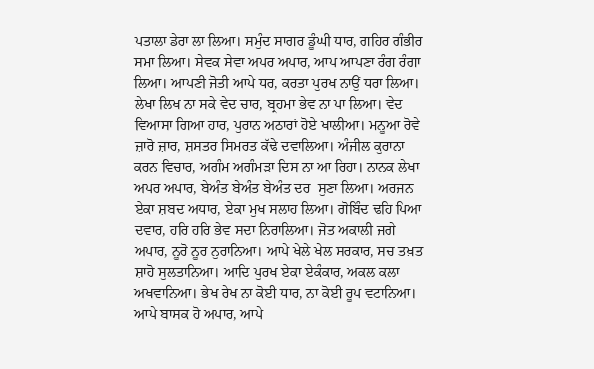ਪਤਾਲਾ ਡੇਰਾ ਲਾ ਲਿਆ। ਸਮੁੰਦ ਸਾਗਰ ਡੂੰਘੀ ਧਾਰ, ਗਹਿਰ ਗੰਭੀਰ ਸਮਾ ਲਿਆ। ਸੇਵਕ ਸੇਵਾ ਅਪਰ ਅਪਾਰ, ਆਪ ਆਪਣਾ ਰੰਗ ਰੰਗਾ ਲਿਆ। ਆਪਣੀ ਜੋਤੀ ਆਪੇ ਧਰ, ਕਰਤਾ ਪੁਰਖ ਨਾਉਂ ਧਰਾ ਲਿਆ। ਲੇਖਾ ਲਿਖ ਨਾ ਸਕੇ ਵੇਦ ਚਾਰ, ਬ੍ਰਹਮਾ ਭੇਵ ਨਾ ਪਾ ਲਿਆ। ਵੇਦ ਵਿਆਸਾ ਗਿਆ ਹਾਰ, ਪੁਰਾਨ ਅਠਾਰਾਂ ਹੋਏ ਖਾਲੀਆ। ਮਨੂਆ ਰੋਵੇ ਜ਼ਾਰੋ ਜ਼ਾਰ, ਸ਼ਸਤਰ ਸਿਮਰਤ ਕੱਢੇ ਦਵਾਲਿਆ। ਅੰਜੀਲ ਕੁਰਾਨਾ ਕਰਨ ਵਿਚਾਰ, ਅਗੰਮ ਅਗੰਮੜਾ ਦਿਸ ਨਾ ਆ ਰਿਹਾ। ਨਾਨਕ ਲੇਖਾ ਅਪਰ ਅਪਾਰ, ਬੇਅੰਤ ਬੇਅੰਤ ਬੇਅੰਤ ਦਰ  ਸੁਣਾ ਲਿਆ। ਅਰਜਨ ਏਕਾ ਸ਼ਬਦ ਅਧਾਰ, ਏਕਾ ਮੁਖ ਸਲਾਹ ਲਿਆ। ਗੋਬਿੰਦ ਢਹਿ ਪਿਆ ਦਵਾਰ, ਹਰਿ ਹਰਿ ਭੇਵ ਸਦਾ ਨਿਰਾਲਿਆ। ਜੋਤ ਅਕਾਲੀ ਜਗੇ ਅਪਾਰ, ਨੂਰੋ ਨੂਰ ਨੁਰਾਨਿਆ। ਆਪੇ ਖੇਲੇ ਖੇਲ ਸਰਕਾਰ, ਸਚ ਤਖ਼ਤ ਸ਼ਾਹੋ ਸੁਲਤਾਨਿਆ। ਆਦਿ ਪੁਰਖ ਏਕਾ ਏਕੰਕਾਰ, ਅਕਲ ਕਲਾ ਅਖਵਾਨਿਆ। ਭੇਖ ਰੇਖ ਨਾ ਕੋਈ ਧਾਰ, ਨਾ ਕੋਈ ਰੂਪ ਵਟਾਨਿਆ। ਆਪੇ ਬਾਸਕ ਹੋ ਅਪਾਰ, ਆਪੇ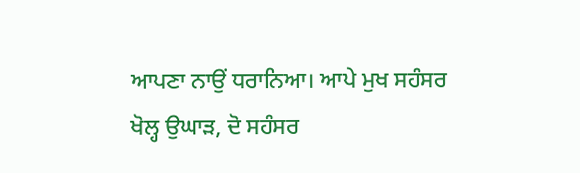ਆਪਣਾ ਨਾਉਂ ਧਰਾਨਿਆ। ਆਪੇ ਮੁਖ ਸਹੰਸਰ ਖੋਲ੍ਹ ਉਘਾੜ, ਦੋ ਸਹੰਸਰ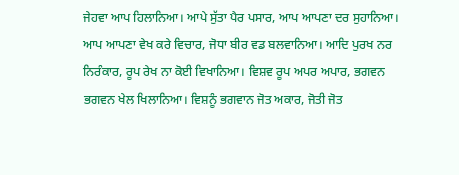ਜੇਹਵਾ ਆਪ ਹਿਲਾਨਿਆ। ਆਪੇ ਸੁੱਤਾ ਪੈਰ ਪਸਾਰ, ਆਪ ਆਪਣਾ ਦਰ ਸੁਹਾਨਿਆ। ਆਪ ਆਪਣਾ ਵੇਖ ਕਰੇ ਵਿਚਾਰ, ਜੋਧਾ ਬੀਰ ਵਡ ਬਲਵਾਨਿਆ। ਆਦਿ ਪੁਰਖ ਨਰ ਨਿਰੰਕਾਰ, ਰੂਪ ਰੇਖ ਨਾ ਕੋਈ ਵਿਖਾਨਿਆ। ਵਿਸ਼ਵ ਰੂਪ ਅਪਰ ਅਪਾਰ, ਭਗਵਨ ਭਗਵਨ ਖੇਲ ਖਿਲਾਨਿਆ। ਵਿਸ਼ਨੂੰ ਭਗਵਾਨ ਜੋਤ ਅਕਾਰ, ਜੋਤੀ ਜੋਤ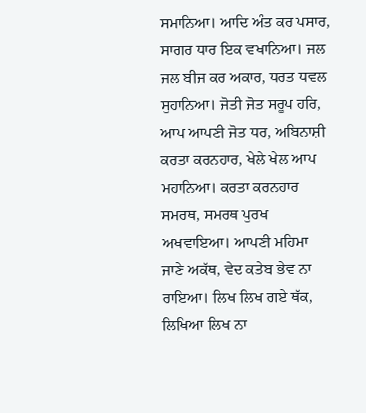ਸਮਾਨਿਆ। ਆਦਿ ਅੰਤ ਕਰ ਪਸਾਰ, ਸਾਗਰ ਧਾਰ ਇਕ ਵਖਾਨਿਆ। ਜਲ ਜਲ ਬੀਜ ਕਰ ਅਕਾਰ, ਧਰਤ ਧਵਲ ਸੁਹਾਨਿਆ। ਜੋਤੀ ਜੋਤ ਸਰੂਪ ਹਰਿ, ਆਪ ਆਪਣੀ ਜੋਤ ਧਰ, ਅਬਿਨਾਸ਼ੀ ਕਰਤਾ ਕਰਨਹਾਰ, ਖੇਲੇ ਖੇਲ ਆਪ ਮਹਾਨਿਆ। ਕਰਤਾ ਕਰਨਹਾਰ ਸਮਰਥ, ਸਮਰਥ ਪੁਰਖ ਅਖਵਾਇਆ। ਆਪਣੀ ਮਹਿਮਾ ਜਾਣੇ ਅਕੱਥ, ਵੇਦ ਕਤੇਬ ਭੇਵ ਨਾ ਰਾਇਆ। ਲਿਖ ਲਿਖ ਗਏ ਥੱਕ, ਲਿਖਿਆ ਲਿਖ ਨਾ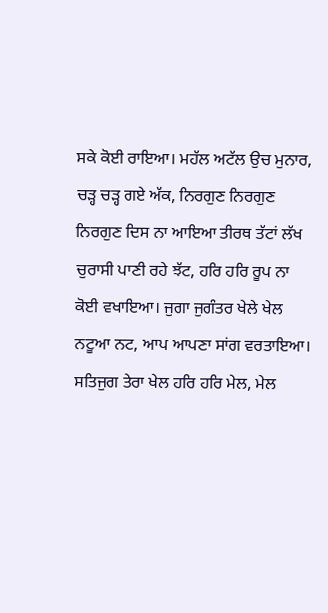ਸਕੇ ਕੋਈ ਰਾਇਆ। ਮਹੱਲ ਅਟੱਲ ਉਚ ਮੁਨਾਰ, ਚੜ੍ਹ ਚੜ੍ਹ ਗਏ ਅੱਕ, ਨਿਰਗੁਣ ਨਿਰਗੁਣ ਨਿਰਗੁਣ ਦਿਸ ਨਾ ਆਇਆ ਤੀਰਥ ਤੱਟਾਂ ਲੱਖ ਚੁਰਾਸੀ ਪਾਣੀ ਰਹੇ ਝੱਟ, ਹਰਿ ਹਰਿ ਰੂਪ ਨਾ ਕੋਈ ਵਖਾਇਆ। ਜੁਗਾ ਜੁਗੰਤਰ ਖੇਲੇ ਖੇਲ ਨਟੂਆ ਨਟ, ਆਪ ਆਪਣਾ ਸਾਂਗ ਵਰਤਾਇਆ। ਸਤਿਜੁਗ ਤੇਰਾ ਖੇਲ ਹਰਿ ਹਰਿ ਮੇਲ, ਮੇਲ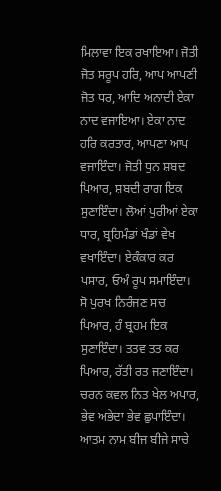ਮਿਲਾਵਾ ਇਕ ਰਖਾਇਆ। ਜੋਤੀ ਜੋਤ ਸਰੂਪ ਹਰਿ, ਆਪ ਆਪਣੀ ਜੋਤ ਧਰ, ਆਦਿ ਅਨਾਦੀ ਏਕਾ ਨਾਦ ਵਜਾਇਆ। ਏਕਾ ਨਾਦ ਹਰਿ ਕਰਤਾਰ, ਆਪਣਾ ਆਪ ਵਜਾਇੰਦਾ। ਜੋਤੀ ਧੁਨ ਸ਼ਬਦ ਪਿਆਰ, ਸ਼ਬਦੀ ਰਾਗ ਇਕ ਸੁਣਾਇੰਦਾ। ਲੋਆਂ ਪੁਰੀਆਂ ਏਕਾ ਧਾਰ, ਬ੍ਰਹਿਮੰਡਾਂ ਖੰਡਾਂ ਵੇਖ ਵਖਾਇੰਦਾ। ਏਕੰਕਾਰ ਕਰ ਪਸਾਰ, ਓਅੰ ਰੂਪ ਸਮਾਇੰਦਾ। ਸੋ ਪੁਰਖ ਨਿਰੰਜਣ ਸਚ ਪਿਆਰ, ਹੰ ਬ੍ਰਹਮ ਇਕ ਸੁਣਾਇੰਦਾ। ਤਤਵ ਤਤ ਕਰ ਪਿਆਰ, ਰੱਤੀ ਰਤ ਜਣਾਇੰਦਾ। ਚਰਨ ਕਵਲ ਨਿਤ ਖੇਲ ਅਪਾਰ, ਭੇਵ ਅਭੇਦਾ ਭੇਵ ਛੁਪਾਇੰਦਾ। ਆਤਮ ਨਾਮ ਬੀਜ ਬੀਜੇ ਸਾਚੇ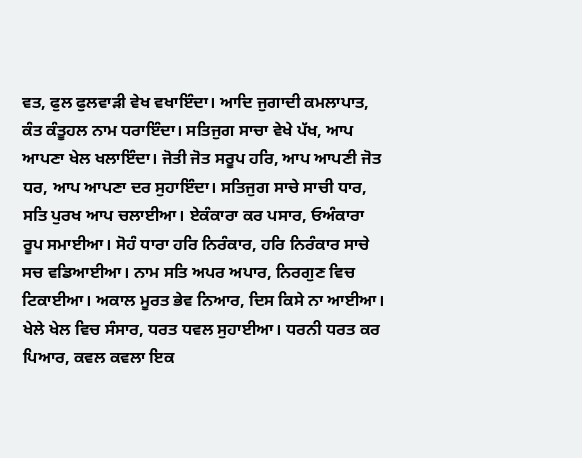ਵਤ, ਫੁਲ ਫੁਲਵਾੜੀ ਵੇਖ ਵਖਾਇੰਦਾ। ਆਦਿ ਜੁਗਾਦੀ ਕਮਲਾਪਾਤ, ਕੰਤ ਕੰਤੂਹਲ ਨਾਮ ਧਰਾਇੰਦਾ। ਸਤਿਜੁਗ ਸਾਚਾ ਵੇਖੇ ਪੱਖ, ਆਪ ਆਪਣਾ ਖੇਲ ਖਲਾਇੰਦਾ। ਜੋਤੀ ਜੋਤ ਸਰੂਪ ਹਰਿ, ਆਪ ਆਪਣੀ ਜੋਤ ਧਰ, ਆਪ ਆਪਣਾ ਦਰ ਸੁਹਾਇੰਦਾ। ਸਤਿਜੁਗ ਸਾਚੇ ਸਾਚੀ ਧਾਰ, ਸਤਿ ਪੁਰਖ ਆਪ ਚਲਾਈਆ। ਏਕੰਕਾਰਾ ਕਰ ਪਸਾਰ, ਓਅੰਕਾਰਾ ਰੂਪ ਸਮਾਈਆ। ਸੋਹੰ ਧਾਰਾ ਹਰਿ ਨਿਰੰਕਾਰ, ਹਰਿ ਨਿਰੰਕਾਰ ਸਾਚੇ ਸਚ ਵਡਿਆਈਆ। ਨਾਮ ਸਤਿ ਅਪਰ ਅਪਾਰ, ਨਿਰਗੁਣ ਵਿਚ ਟਿਕਾਈਆ। ਅਕਾਲ ਮੂਰਤ ਭੇਵ ਨਿਆਰ, ਦਿਸ ਕਿਸੇ ਨਾ ਆਈਆ। ਖੇਲੇ ਖੇਲ ਵਿਚ ਸੰਸਾਰ, ਧਰਤ ਧਵਲ ਸੁਹਾਈਆ। ਧਰਨੀ ਧਰਤ ਕਰ ਪਿਆਰ, ਕਵਲ ਕਵਲਾ ਇਕ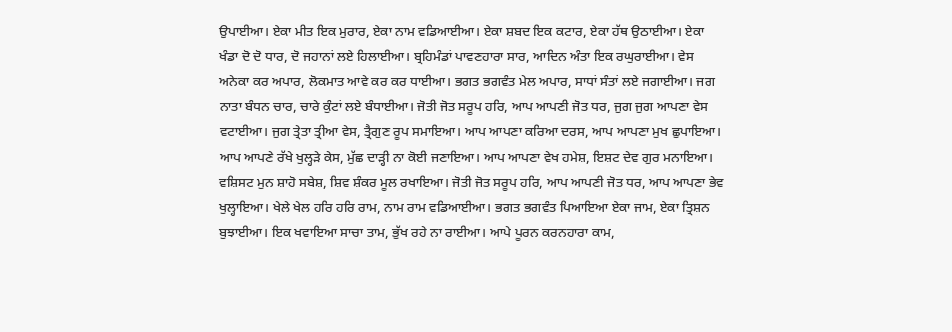ਉਪਾਈਆ। ਏਕਾ ਮੀਤ ਇਕ ਮੁਰਾਰ, ਏਕਾ ਨਾਮ ਵਡਿਆਈਆ। ਏਕਾ ਸ਼ਬਦ ਇਕ ਕਟਾਰ, ਏਕਾ ਹੱਥ ਉਠਾਈਆ। ਏਕਾ ਖੰਡਾ ਦੋ ਦੋ ਧਾਰ, ਦੋ ਜਹਾਨਾਂ ਲਏ ਹਿਲਾਈਆ। ਬ੍ਰਹਿਮੰਡਾਂ ਪਾਵਣਹਾਰਾ ਸਾਰ, ਆਦਿਨ ਅੰਤਾ ਇਕ ਰਘੁਰਾਈਆ। ਵੇਸ ਅਨੇਕਾ ਕਰ ਅਪਾਰ, ਲੋਕਮਾਤ ਆਵੇ ਕਰ ਕਰ ਧਾਈਆ। ਭਗਤ ਭਗਵੰਤ ਮੇਲ ਅਪਾਰ, ਸਾਧਾਂ ਸੰਤਾਂ ਲਏ ਜਗਾਈਆ। ਜਗ ਨਾਤਾ ਬੰਧਨ ਚਾਰ, ਚਾਰੇ ਕੁੰਟਾਂ ਲਏ ਬੰਧਾਈਆ। ਜੋਤੀ ਜੋਤ ਸਰੂਪ ਹਰਿ, ਆਪ ਆਪਣੀ ਜੋਤ ਧਰ, ਜੁਗ ਜੁਗ ਆਪਣਾ ਵੇਸ ਵਟਾਈਆ। ਜੁਗ ਤ੍ਰੇਤਾ ਤ੍ਰੀਆ ਵੇਸ, ਤ੍ਰੈਗੁਣ ਰੂਪ ਸਮਾਇਆ। ਆਪ ਆਪਣਾ ਕਰਿਆ ਦਰਸ, ਆਪ ਆਪਣਾ ਮੁਖ ਛੁਪਾਇਆ। ਆਪ ਆਪਣੇ ਰੱਖੇ ਖੁਲ੍ਹੜੇ ਕੇਸ, ਮੁੱਛ ਦਾੜ੍ਹੀ ਨਾ ਕੋਈ ਜਣਾਇਆ। ਆਪ ਆਪਣਾ ਵੇਖ ਹਮੇਸ਼, ਇਸ਼ਟ ਦੇਵ ਗੁਰ ਮਨਾਇਆ। ਵਸ਼ਿਸਟ ਮੁਨ ਸ਼ਾਹੋ ਸਬੇਸ਼, ਸ਼ਿਵ ਸ਼ੰਕਰ ਮੂਲ ਰਖਾਇਆ। ਜੋਤੀ ਜੋਤ ਸਰੂਪ ਹਰਿ, ਆਪ ਆਪਣੀ ਜੋਤ ਧਰ, ਆਪ ਆਪਣਾ ਭੇਵ ਖੁਲ੍ਹਾਇਆ। ਖੇਲੇ ਖੇਲ ਹਰਿ ਹਰਿ ਰਾਮ, ਨਾਮ ਰਾਮ ਵਡਿਆਈਆ। ਭਗਤ ਭਗਵੰਤ ਪਿਆਇਆ ਏਕਾ ਜਾਮ, ਏਕਾ ਤ੍ਰਿਸ਼ਨ ਬੁਝਾਈਆ। ਇਕ ਖਵਾਇਆ ਸਾਚਾ ਤਾਮ, ਭੁੱਖ ਰਹੇ ਨਾ ਰਾਈਆ। ਆਪੇ ਪੂਰਨ ਕਰਨਹਾਰਾ ਕਾਮ,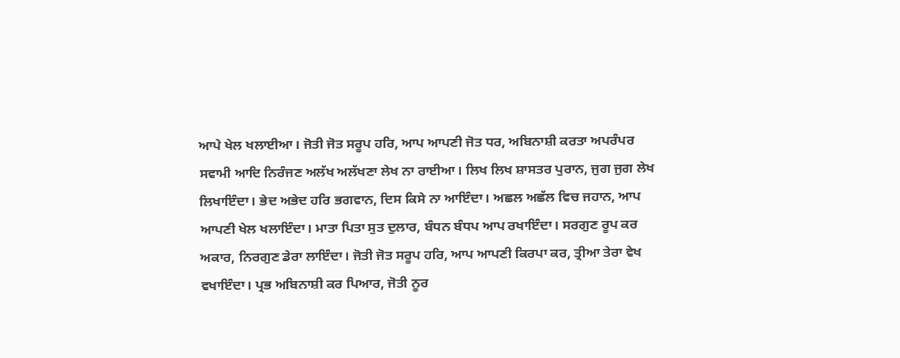ਆਪੇ ਖੇਲ ਖਲਾਈਆ। ਜੋਤੀ ਜੋਤ ਸਰੂਪ ਹਰਿ, ਆਪ ਆਪਣੀ ਜੋਤ ਧਰ, ਅਬਿਨਾਸ਼ੀ ਕਰਤਾ ਅਪਰੰਪਰ ਸਵਾਮੀ ਆਦਿ ਨਿਰੰਜਣ ਅਲੱਖ ਅਲੱਖਣਾ ਲੇਖ ਨਾ ਰਾਈਆ। ਲਿਖ ਲਿਖ ਸ਼ਾਸਤਰ ਪੁਰਾਨ, ਜੁਗ ਜੁਗ ਲੇਖ ਲਿਖਾਇੰਦਾ। ਭੇਦ ਅਭੇਦ ਹਰਿ ਭਗਵਾਨ, ਦਿਸ ਕਿਸੇ ਨਾ ਆਇੰਦਾ। ਅਛਲ ਅਛੱਲ ਵਿਚ ਜਹਾਨ, ਆਪ ਆਪਣੀ ਖੇਲ ਖਲਾਇੰਦਾ। ਮਾਤਾ ਪਿਤਾ ਸੁਤ ਦੁਲਾਰ, ਬੰਧਨ ਬੰਧਪ ਆਪ ਰਖਾਇੰਦਾ। ਸਰਗੁਣ ਰੂਪ ਕਰ ਅਕਾਰ, ਨਿਰਗੁਣ ਡੇਰਾ ਲਾਇੰਦਾ। ਜੋਤੀ ਜੋਤ ਸਰੂਪ ਹਰਿ, ਆਪ ਆਪਣੀ ਕਿਰਪਾ ਕਰ, ਤ੍ਰੀਆ ਤੇਰਾ ਵੇਖ ਵਖਾਇੰਦਾ। ਪ੍ਰਭ ਅਬਿਨਾਸ਼ੀ ਕਰ ਪਿਆਰ, ਜੋਤੀ ਨੂਰ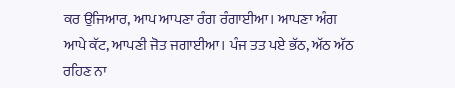ਕਰ ਉਜਿਆਰ, ਆਪ ਆਪਣਾ ਰੰਗ ਰੰਗਾਈਆ। ਆਪਣਾ ਅੰਗ ਆਪੇ ਕੱਟ, ਆਪਣੀ ਜੋਤ ਜਗਾਈਆ। ਪੰਜ ਤਤ ਪਏ ਭੱਠ, ਅੱਠ ਅੱਠ ਰਹਿਣ ਨਾ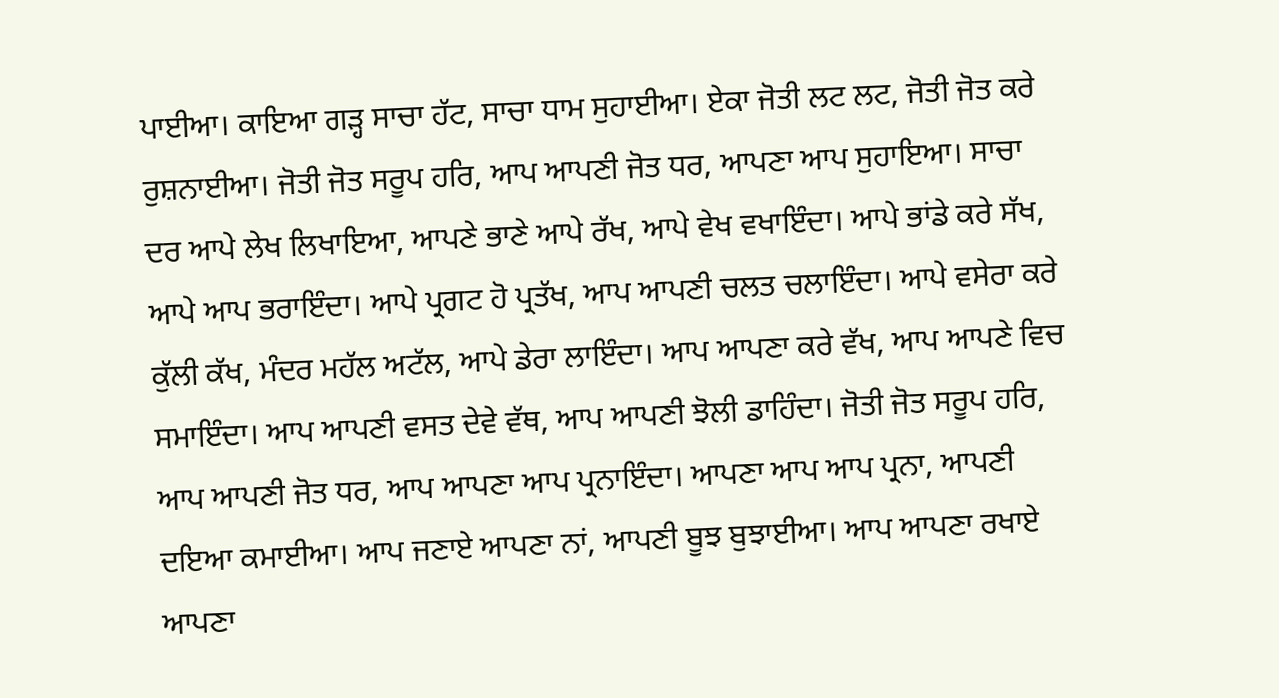ਪਾਈਆ। ਕਾਇਆ ਗੜ੍ਹ ਸਾਚਾ ਹੱਟ, ਸਾਚਾ ਧਾਮ ਸੁਹਾਈਆ। ਏਕਾ ਜੋਤੀ ਲਟ ਲਟ, ਜੋਤੀ ਜੋਤ ਕਰੇ ਰੁਸ਼ਨਾਈਆ। ਜੋਤੀ ਜੋਤ ਸਰੂਪ ਹਰਿ, ਆਪ ਆਪਣੀ ਜੋਤ ਧਰ, ਆਪਣਾ ਆਪ ਸੁਹਾਇਆ। ਸਾਚਾ ਦਰ ਆਪੇ ਲੇਖ ਲਿਖਾਇਆ, ਆਪਣੇ ਭਾਣੇ ਆਪੇ ਰੱਖ, ਆਪੇ ਵੇਖ ਵਖਾਇੰਦਾ। ਆਪੇ ਭਾਂਡੇ ਕਰੇ ਸੱਖ, ਆਪੇ ਆਪ ਭਰਾਇੰਦਾ। ਆਪੇ ਪ੍ਰਗਟ ਹੋ ਪ੍ਰਤੱਖ, ਆਪ ਆਪਣੀ ਚਲਤ ਚਲਾਇੰਦਾ। ਆਪੇ ਵਸੇਰਾ ਕਰੇ ਕੁੱਲੀ ਕੱਖ, ਮੰਦਰ ਮਹੱਲ ਅਟੱਲ, ਆਪੇ ਡੇਰਾ ਲਾਇੰਦਾ। ਆਪ ਆਪਣਾ ਕਰੇ ਵੱਖ, ਆਪ ਆਪਣੇ ਵਿਚ ਸਮਾਇੰਦਾ। ਆਪ ਆਪਣੀ ਵਸਤ ਦੇਵੇ ਵੱਥ, ਆਪ ਆਪਣੀ ਝੋਲੀ ਡਾਹਿੰਦਾ। ਜੋਤੀ ਜੋਤ ਸਰੂਪ ਹਰਿ, ਆਪ ਆਪਣੀ ਜੋਤ ਧਰ, ਆਪ ਆਪਣਾ ਆਪ ਪ੍ਰਨਾਇੰਦਾ। ਆਪਣਾ ਆਪ ਆਪ ਪ੍ਰਨਾ, ਆਪਣੀ ਦਇਆ ਕਮਾਈਆ। ਆਪ ਜਣਾਏ ਆਪਣਾ ਨਾਂ, ਆਪਣੀ ਬੂਝ ਬੁਝਾਈਆ। ਆਪ ਆਪਣਾ ਰਖਾਏ ਆਪਣਾ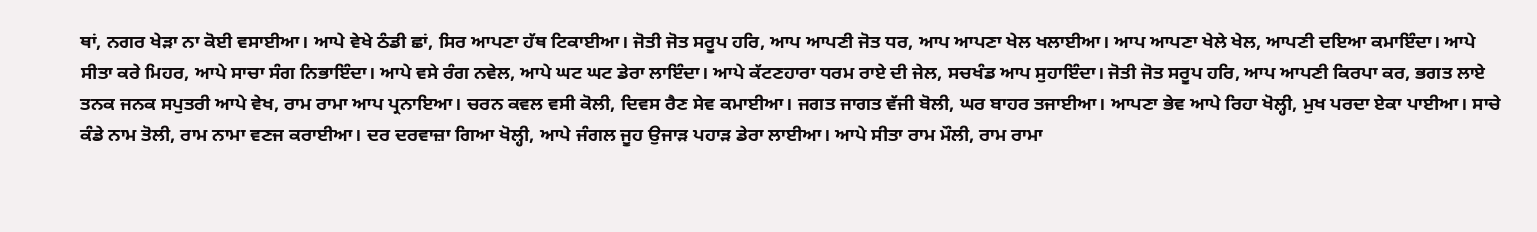ਥਾਂ, ਨਗਰ ਖੇੜਾ ਨਾ ਕੋਈ ਵਸਾਈਆ। ਆਪੇ ਵੇਖੇ ਠੰਡੀ ਛਾਂ, ਸਿਰ ਆਪਣਾ ਹੱਥ ਟਿਕਾਈਆ। ਜੋਤੀ ਜੋਤ ਸਰੂਪ ਹਰਿ, ਆਪ ਆਪਣੀ ਜੋਤ ਧਰ, ਆਪ ਆਪਣਾ ਖੇਲ ਖਲਾਈਆ। ਆਪ ਆਪਣਾ ਖੇਲੇ ਖੇਲ, ਆਪਣੀ ਦਇਆ ਕਮਾਇੰਦਾ। ਆਪੇ ਸੀਤਾ ਕਰੇ ਮਿਹਰ, ਆਪੇ ਸਾਚਾ ਸੰਗ ਨਿਭਾਇੰਦਾ। ਆਪੇ ਵਸੇ ਰੰਗ ਨਵੇਲ, ਆਪੇ ਘਟ ਘਟ ਡੇਰਾ ਲਾਇੰਦਾ। ਆਪੇ ਕੱਟਣਹਾਰਾ ਧਰਮ ਰਾਏ ਦੀ ਜੇਲ, ਸਚਖੰਡ ਆਪ ਸੁਹਾਇੰਦਾ। ਜੋਤੀ ਜੋਤ ਸਰੂਪ ਹਰਿ, ਆਪ ਆਪਣੀ ਕਿਰਪਾ ਕਰ, ਭਗਤ ਲਾਏ ਤਨਕ ਜਨਕ ਸਪੁਤਰੀ ਆਪੇ ਵੇਖ, ਰਾਮ ਰਾਮਾ ਆਪ ਪ੍ਰਨਾਇਆ। ਚਰਨ ਕਵਲ ਵਸੀ ਕੋਲੀ, ਦਿਵਸ ਰੈਣ ਸੇਵ ਕਮਾਈਆ। ਜਗਤ ਜਾਗਤ ਵੱਜੀ ਬੋਲੀ, ਘਰ ਬਾਹਰ ਤਜਾਈਆ। ਆਪਣਾ ਭੇਵ ਆਪੇ ਰਿਹਾ ਖੋਲ੍ਹੀ, ਮੁਖ ਪਰਦਾ ਏਕਾ ਪਾਈਆ। ਸਾਚੇ ਕੰਡੇ ਨਾਮ ਤੋਲੀ, ਰਾਮ ਨਾਮਾ ਵਣਜ ਕਰਾਈਆ। ਦਰ ਦਰਵਾਜ਼ਾ ਗਿਆ ਖੋਲ੍ਹੀ, ਆਪੇ ਜੰਗਲ ਜੂਹ ਉਜਾੜ ਪਹਾੜ ਡੇਰਾ ਲਾਈਆ। ਆਪੇ ਸੀਤਾ ਰਾਮ ਮੌਲੀ, ਰਾਮ ਰਾਮਾ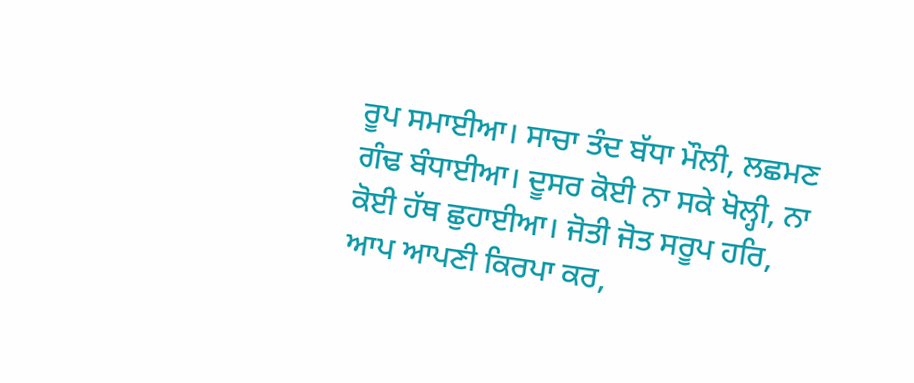ਰੂਪ ਸਮਾਈਆ। ਸਾਚਾ ਤੰਦ ਬੱਧਾ ਮੌਲੀ, ਲਛਮਣ ਗੰਢ ਬੰਧਾਈਆ। ਦੂਸਰ ਕੋਈ ਨਾ ਸਕੇ ਖੋਲ੍ਹੀ, ਨਾ ਕੋਈ ਹੱਥ ਛੁਹਾਈਆ। ਜੋਤੀ ਜੋਤ ਸਰੂਪ ਹਰਿ, ਆਪ ਆਪਣੀ ਕਿਰਪਾ ਕਰ,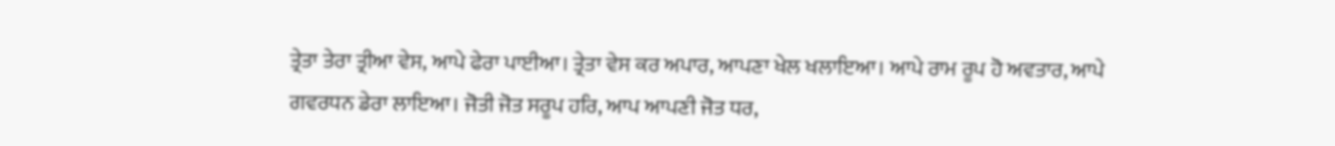ਤ੍ਰੇਤਾ ਤੇਰਾ ਤ੍ਰੀਆ ਵੇਸ, ਆਪੇ ਫੇਰਾ ਪਾਈਆ। ਤ੍ਰੇਤਾ ਵੇਸ ਕਰ ਅਪਾਰ, ਆਪਣਾ ਖੇਲ ਖਲਾਇਆ। ਆਪੇ ਰਾਮ ਰੂਪ ਹੋ ਅਵਤਾਰ, ਆਪੇ ਗਵਰਧਨ ਡੇਰਾ ਲਾਇਆ। ਜੋਤੀ ਜੋਤ ਸਰੂਪ ਹਰਿ, ਆਪ ਆਪਣੀ ਜੋਤ ਧਰ,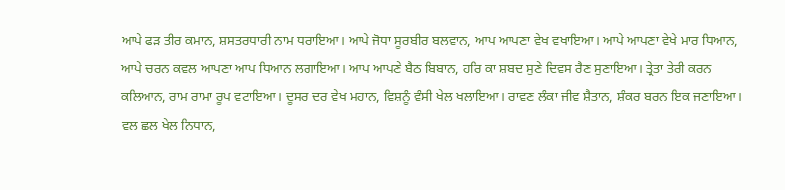ਆਪੇ ਫੜ ਤੀਰ ਕਮਾਨ, ਸ਼ਸਤਰਧਾਰੀ ਨਾਮ ਧਰਾਇਆ। ਆਪੇ ਜੋਧਾ ਸੂਰਬੀਰ ਬਲਵਾਨ, ਆਪ ਆਪਣਾ ਵੇਖ ਵਖਾਇਆ। ਆਪੇ ਆਪਣਾ ਵੇਖੇ ਮਾਰ ਧਿਆਨ, ਆਪੇ ਚਰਨ ਕਵਲ ਆਪਣਾ ਆਪ ਧਿਆਨ ਲਗਾਇਆ। ਆਪ ਆਪਣੇ ਬੈਠ ਬਿਬਾਨ, ਹਰਿ ਕਾ ਸ਼ਬਦ ਸੁਣੇ ਦਿਵਸ ਰੈਣ ਸੁਣਾਇਆ। ਤ੍ਰੇਤਾ ਤੇਰੀ ਕਰਨ ਕਲਿਆਨ, ਰਾਮ ਰਾਮਾ ਰੂਪ ਵਟਾਇਆ। ਦੂਸਰ ਦਰ ਵੇਖ ਮਹਾਨ, ਵਿਸ਼ਨੂੰ ਵੰਸੀ ਖੇਲ ਖਲਾਇਆ। ਰਾਵਣ ਲੰਕਾ ਜੀਵ ਸ਼ੈਤਾਨ, ਸ਼ੰਕਰ ਬਰਨ ਇਕ ਜਣਾਇਆ। ਵਲ ਛਲ ਖੇਲ ਨਿਧਾਨ,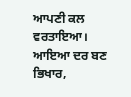ਆਪਣੀ ਕਲ ਵਰਤਾਇਆ। ਆਇਆ ਦਰ ਬਣ ਭਿਖਾਰ,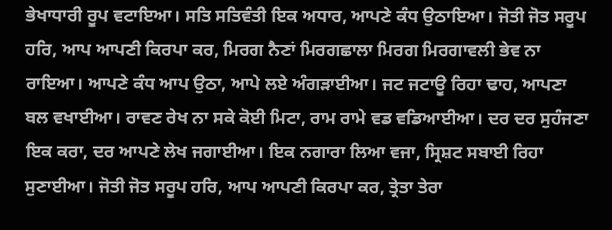ਭੇਖਾਧਾਰੀ ਰੂਪ ਵਟਾਇਆ। ਸਤਿ ਸਤਿਵੰਤੀ ਇਕ ਅਧਾਰ, ਆਪਣੇ ਕੰਧ ਉਠਾਇਆ। ਜੋਤੀ ਜੋਤ ਸਰੂਪ ਹਰਿ, ਆਪ ਆਪਣੀ ਕਿਰਪਾ ਕਰ, ਮਿਰਗ ਨੈਣਾਂ ਮਿਰਗਛਾਲਾ ਮਿਰਗ ਮਿਰਗਾਵਲੀ ਭੇਵ ਨਾ ਰਾਇਆ। ਆਪਣੇ ਕੰਧ ਆਪ ਉਠਾ, ਆਪੇ ਲਏ ਅੰਗੜਾਈਆ। ਜਟ ਜਟਾਊ ਰਿਹਾ ਢਾਹ, ਆਪਣਾ ਬਲ ਵਖਾਈਆ। ਰਾਵਣ ਰੇਖ ਨਾ ਸਕੇ ਕੋਈ ਮਿਟਾ, ਰਾਮ ਰਾਮੇ ਵਡ ਵਡਿਆਈਆ। ਦਰ ਦਰ ਸੁਹੰਜਣਾ ਇਕ ਕਰਾ, ਦਰ ਆਪਣੇ ਲੇਖ ਜਗਾਈਆ। ਇਕ ਨਗਾਰਾ ਲਿਆ ਵਜਾ, ਸ੍ਰਿਸ਼ਟ ਸਬਾਈ ਰਿਹਾ ਸੁਣਾਈਆ। ਜੋਤੀ ਜੋਤ ਸਰੂਪ ਹਰਿ, ਆਪ ਆਪਣੀ ਕਿਰਪਾ ਕਰ, ਤ੍ਰੇਤਾ ਤੇਰਾ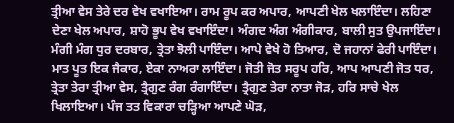ਤ੍ਰੀਆ ਵੇਸ ਤੇਰੇ ਦਰ ਵੇਖ ਵਖਾਇਆ। ਰਾਮ ਰੂਪ ਕਰ ਅਪਾਰ, ਆਪਣੀ ਖੇਲ ਖਲਾਇੰਦਾ। ਲਹਿਣਾ ਦੇਣਾ ਖੇਲ ਅਪਾਰ, ਸ਼ਾਹੋ ਭੂਪ ਵੇਖ ਵਖਾਇੰਦਾ। ਅੰਗਦ ਅੰਗ ਅੰਗੀਕਾਰ, ਬਾਲੀ ਸੁਤ ਉਪਜਾਇੰਦਾ। ਮੰਗੀ ਮੰਗ ਧੁਰ ਦਰਬਾਰ, ਤ੍ਰੇਤਾ ਝੋਲੀ ਪਾਇੰਦਾ। ਆਪੇ ਵੇਖੇ ਹੋ ਤਿਆਰ, ਦੋ ਜਹਾਨਾਂ ਫੇਰੀ ਪਾਇੰਦਾ। ਮਾਤ ਪੂਤ ਇਕ ਜੈਕਾਰ, ਏਕਾ ਨਾਅਰਾ ਲਾਇੰਦਾ। ਜੋਤੀ ਜੋਤ ਸਰੂਪ ਹਰਿ, ਆਪ ਆਪਣੀ ਜੋਤ ਧਰ, ਤ੍ਰੇਤਾ ਤੇਰਾ ਤ੍ਰੀਆ ਵੇਸ, ਤ੍ਰੈਗੁਣ ਰੰਗ ਰੰਗਾਇੰਦਾ। ਤ੍ਰੈਗੁਣ ਤੇਰਾ ਨਾਤਾ ਜੋੜ, ਹਰਿ ਸਾਚੇ ਖੇਲ ਖਿਲਾਇਆ। ਪੰਜ ਤਤ ਵਿਕਾਰਾ ਚੜ੍ਹਿਆ ਆਪਣੇ ਘੋੜ,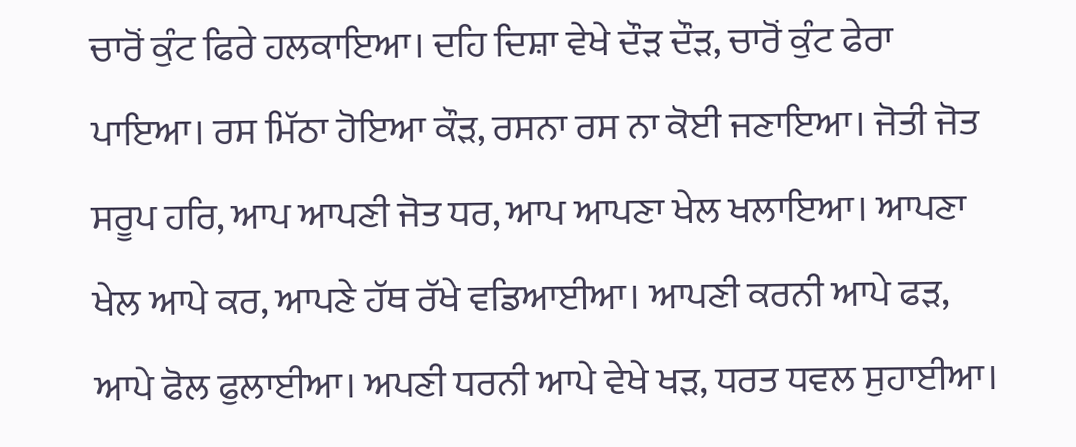ਚਾਰੋਂ ਕੁੰਟ ਫਿਰੇ ਹਲਕਾਇਆ। ਦਹਿ ਦਿਸ਼ਾ ਵੇਖੇ ਦੌੜ ਦੌੜ, ਚਾਰੋਂ ਕੁੰਟ ਫੇਰਾ ਪਾਇਆ। ਰਸ ਮਿੱਠਾ ਹੋਇਆ ਕੌੜ, ਰਸਨਾ ਰਸ ਨਾ ਕੋਈ ਜਣਾਇਆ। ਜੋਤੀ ਜੋਤ ਸਰੂਪ ਹਰਿ, ਆਪ ਆਪਣੀ ਜੋਤ ਧਰ, ਆਪ ਆਪਣਾ ਖੇਲ ਖਲਾਇਆ। ਆਪਣਾ ਖੇਲ ਆਪੇ ਕਰ, ਆਪਣੇ ਹੱਥ ਰੱਖੇ ਵਡਿਆਈਆ। ਆਪਣੀ ਕਰਨੀ ਆਪੇ ਫੜ, ਆਪੇ ਫੋਲ ਫੁਲਾਈਆ। ਅਪਣੀ ਧਰਨੀ ਆਪੇ ਵੇਖੇ ਖੜ, ਧਰਤ ਧਵਲ ਸੁਹਾਈਆ।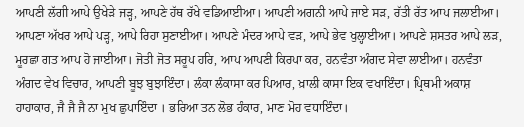ਆਪਣੀ ਲੱਗੀ ਆਪੇ ਉਖੇੜੇ ਜੜ੍ਹ, ਆਪਣੇ ਹੱਥ ਰੱਖੇ ਵਡਿਆਈਆ। ਆਪਣੀ ਅਗਨੀ ਆਪੇ ਜਾਏ ਸੜ, ਰੱਤੀ ਰੱਤ ਆਪ ਜਲਾਈਆ। ਆਪਣਾ ਅੱਖਰ ਆਪੇ ਪੜ੍ਹ, ਆਪੇ ਰਿਹਾ ਸੁਣਾਈਆ। ਆਪਣੇ ਮੰਦਰ ਆਪੇ ਵੜ, ਆਪੇ ਭੇਵ ਖੁਲ੍ਹਾਈਆ। ਆਪਣੇ ਸ਼ਸਤਰ ਆਪੇ ਲੜ, ਮੂਰਛਾ ਗਤ ਆਪ ਹੋ ਜਾਈਆ। ਜੋਤੀ ਜੋਤ ਸਰੂਪ ਹਰਿ, ਆਪ ਆਪਣੀ ਕਿਰਪਾ ਕਰ, ਹਨਵੰਤਾ ਅੰਗਦ ਸੇਵਾ ਲਾਈਆ। ਹਨਵੰਤਾ ਅੰਗਦ ਵੇਖ ਵਿਚਾਰ, ਆਪਣੀ ਬੂਝ ਬੁਝਾਇੰਦਾ। ਲੰਕਾ ਲੰਕਾਸਾ ਕਰ ਪਿਆਰ, ਖ਼ਾਲੀ ਕਾਸਾ ਇਕ ਵਖਾਇੰਦਾ। ਪ੍ਰਿਥਮੀ ਅਕਾਸ਼ ਹਾਹਾਕਾਰ, ਜੈ ਜੈ ਜੈ ਨਾ ਮੁਖ ਛੁਪਾਇੰਦਾ । ਭਰਿਆ ਤਨ ਲੋਭ ਹੰਕਾਰ, ਮਾਣ ਮੋਹ ਵਧਾਇੰਦਾ।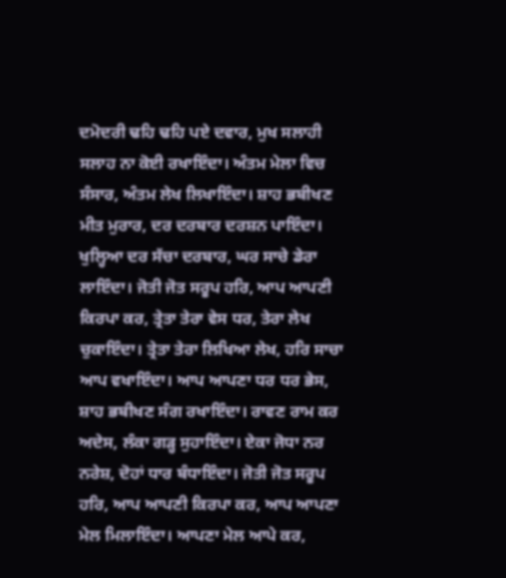ਦਮੋਦਰੀ ਢਹਿ ਢਹਿ ਪਏ ਦਵਾਰ, ਮੁਖ ਸਲਾਹੀ ਸਲਾਹ ਨਾ ਕੋਈ ਰਖਾਇੰਦਾ। ਅੰਤਮ ਮੇਲਾ ਵਿਚ ਸੰਸਾਰ, ਅੰਤਮ ਲੇਖ ਲਿਖਾਇੰਦਾ। ਸ਼ਾਹ ਭਬੀਖਣ ਮੀਤ ਮੁਰਾਰ, ਦਰ ਦਰਬਾਰ ਦਰਸ਼ਨ ਪਾਇੰਦਾ। ਖੁਲ੍ਹਿਆ ਦਰ ਸੱਚਾ ਦਰਬਾਰ, ਘਰ ਸਾਚੇ ਡੇਰਾ ਲਾਇੰਦਾ। ਜੋਤੀ ਜੋਤ ਸਰੂਪ ਹਰਿ, ਆਪ ਆਪਣੀ ਕਿਰਪਾ ਕਰ, ਤ੍ਰੇਤਾ ਤੇਰਾ ਵੇਸ ਧਰ, ਤੇਰਾ ਲੇਖ ਚੁਕਾਇੰਦਾ। ਤ੍ਰੇਤਾ ਤੇਰਾ ਲਿਖਿਆ ਲੇਖ, ਹਰਿ ਸਾਚਾ ਆਪ ਵਖਾਇੰਦਾ। ਆਪ ਆਪਣਾ ਧਰ ਧਰ ਭੇਸ, ਸ਼ਾਹ ਭਬੀਖਣ ਸੰਗ ਰਖਾਇੰਦਾ। ਰਾਵਣ ਰਾਮ ਕਰ ਅਦੇਸ, ਲੰਕਾ ਗੜ੍ਹ ਸੁਹਾਇੰਦਾ। ਏਕਾ ਜੋਧਾ ਨਰ ਨਰੇਸ਼, ਦੋਹਾਂ ਧਾਰ ਬੰਧਾਇੰਦਾ। ਜੋਤੀ ਜੋਤ ਸਰੂਪ ਹਰਿ, ਆਪ ਆਪਣੀ ਕਿਰਪਾ ਕਰ, ਆਪ ਆਪਣਾ ਮੇਲ ਮਿਲਾਇੰਦਾ। ਆਪਣਾ ਮੇਲ ਆਪੇ ਕਰ,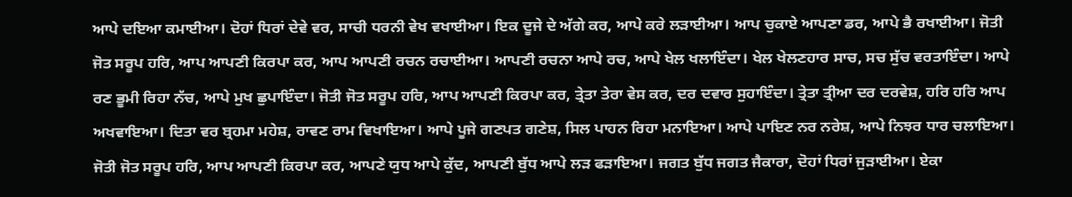ਆਪੇ ਦਇਆ ਕਮਾਈਆ। ਦੋਹਾਂ ਧਿਰਾਂ ਦੇਵੇ ਵਰ, ਸਾਚੀ ਧਰਨੀ ਵੇਖ ਵਖਾਈਆ। ਇਕ ਦੂਜੇ ਦੇ ਅੱਗੇ ਕਰ, ਆਪੇ ਕਰੇ ਲੜਾਈਆ। ਆਪ ਚੁਕਾਏ ਆਪਣਾ ਡਰ, ਆਪੇ ਭੈ ਰਖਾਈਆ। ਜੋਤੀ ਜੋਤ ਸਰੂਪ ਹਰਿ, ਆਪ ਆਪਣੀ ਕਿਰਪਾ ਕਰ, ਆਪ ਆਪਣੀ ਰਚਨ ਰਚਾਈਆ। ਆਪਣੀ ਰਚਨਾ ਆਪੇ ਰਚ, ਆਪੇ ਖੇਲ ਖਲਾਇੰਦਾ। ਖੇਲ ਖੇਲਣਹਾਰ ਸਾਚ, ਸਚ ਸੁੱਚ ਵਰਤਾਇੰਦਾ। ਆਪੇ ਰਣ ਭੂਮੀ ਰਿਹਾ ਨੱਚ, ਆਪੇ ਮੁਖ ਛੁਪਾਇੰਦਾ। ਜੋਤੀ ਜੋਤ ਸਰੂਪ ਹਰਿ, ਆਪ ਆਪਣੀ ਕਿਰਪਾ ਕਰ, ਤ੍ਰੇਤਾ ਤੇਰਾ ਵੇਸ ਕਰ, ਦਰ ਦਵਾਰ ਸੁਹਾਇੰਦਾ। ਤ੍ਰੇਤਾ ਤ੍ਰੀਆ ਦਰ ਦਰਵੇਸ਼, ਹਰਿ ਹਰਿ ਆਪ ਅਖਵਾਇਆ। ਦਿਤਾ ਵਰ ਬ੍ਰਹਮਾ ਮਹੇਸ਼, ਰਾਵਣ ਰਾਮ ਵਿਖਾਇਆ। ਆਪੇ ਪੂਜੇ ਗਣਪਤ ਗਣੇਸ਼, ਸਿਲ ਪਾਹਨ ਰਿਹਾ ਮਨਾਇਆ। ਆਪੇ ਪਾਇਣ ਨਰ ਨਰੇਸ਼, ਆਪੇ ਨਿਝਰ ਧਾਰ ਚਲਾਇਆ। ਜੋਤੀ ਜੋਤ ਸਰੂਪ ਹਰਿ, ਆਪ ਆਪਣੀ ਕਿਰਪਾ ਕਰ, ਆਪਣੇ ਯੁਧ ਆਪੇ ਕੁੱਦ, ਆਪਣੀ ਬੁੱਧ ਆਪੇ ਲੜ ਫੜਾਇਆ। ਜਗਤ ਬੁੱਧ ਜਗਤ ਜੈਕਾਰਾ, ਦੋਹਾਂ ਧਿਰਾਂ ਜੁੜਾਈਆ। ਏਕਾ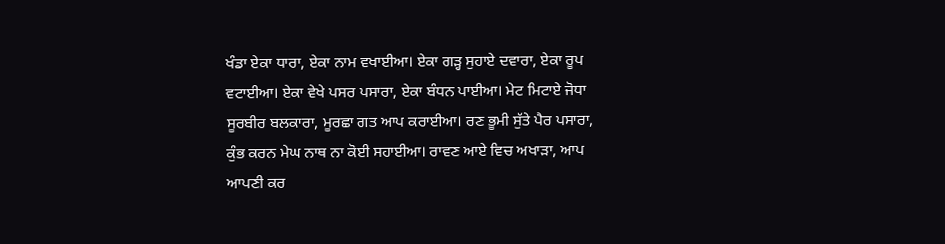ਖੰਡਾ ਏਕਾ ਧਾਰਾ, ਏਕਾ ਨਾਮ ਵਖਾਈਆ। ਏਕਾ ਗੜ੍ਹ ਸੁਹਾਏ ਦਵਾਰਾ, ਏਕਾ ਰੂਪ ਵਟਾਈਆ। ਏਕਾ ਵੇਖੇ ਪਸਰ ਪਸਾਰਾ, ਏਕਾ ਬੰਧਨ ਪਾਈਆ। ਮੇਟ ਮਿਟਾਏ ਜੋਧਾ ਸੂਰਬੀਰ ਬਲਕਾਰਾ, ਮੂਰਛਾ ਗਤ ਆਪ ਕਰਾਈਆ। ਰਣ ਭੂਮੀ ਸੁੱਤੇ ਪੈਰ ਪਸਾਰਾ, ਕੁੰਭ ਕਰਨ ਮੇਘ ਨਾਥ ਨਾ ਕੋਈ ਸਹਾਈਆ। ਰਾਵਣ ਆਏ ਵਿਚ ਅਖਾੜਾ, ਆਪ ਆਪਣੀ ਕਰ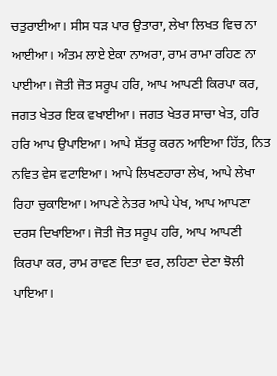ਚਤੁਰਾਈਆ। ਸੀਸ ਧੜ ਪਾਰ ਉਤਾਰਾ, ਲੇਖਾ ਲਿਖਤ ਵਿਚ ਨਾ ਆਈਆ। ਅੰਤਮ ਲਾਏ ਏਕਾ ਨਾਅਰਾ, ਰਾਮ ਰਾਮਾ ਰਹਿਣ ਨਾ ਪਾਈਆ। ਜੋਤੀ ਜੋਤ ਸਰੂਪ ਹਰਿ, ਆਪ ਆਪਣੀ ਕਿਰਪਾ ਕਰ, ਜਗਤ ਖੇਤਰ ਇਕ ਵਖਾਈਆ। ਜਗਤ ਖੇਤਰ ਸਾਚਾ ਖੇਤ, ਹਰਿ ਹਰਿ ਆਪ ਉਪਾਇਆ। ਆਪੇ ਸ਼ੱਤਰੂ ਕਰਨ ਆਇਆ ਹਿੱਤ, ਨਿਤ ਨਵਿਤ ਵੇਸ ਵਟਾਇਆ। ਆਪੇ ਲਿਖਣਹਾਰਾ ਲੇਖ, ਆਪੇ ਲੇਖਾ ਰਿਹਾ ਚੁਕਾਇਆ। ਆਪਣੇ ਨੇਤਰ ਆਪੇ ਪੇਖ, ਆਪ ਆਪਣਾ ਦਰਸ ਦਿਖਾਇਆ। ਜੋਤੀ ਜੋਤ ਸਰੂਪ ਹਰਿ, ਆਪ ਆਪਣੀ ਕਿਰਪਾ ਕਰ, ਰਾਮ ਰਾਵਣ ਦਿਤਾ ਵਰ, ਲਹਿਣਾ ਦੇਣਾ ਝੋਲੀ ਪਾਇਆ।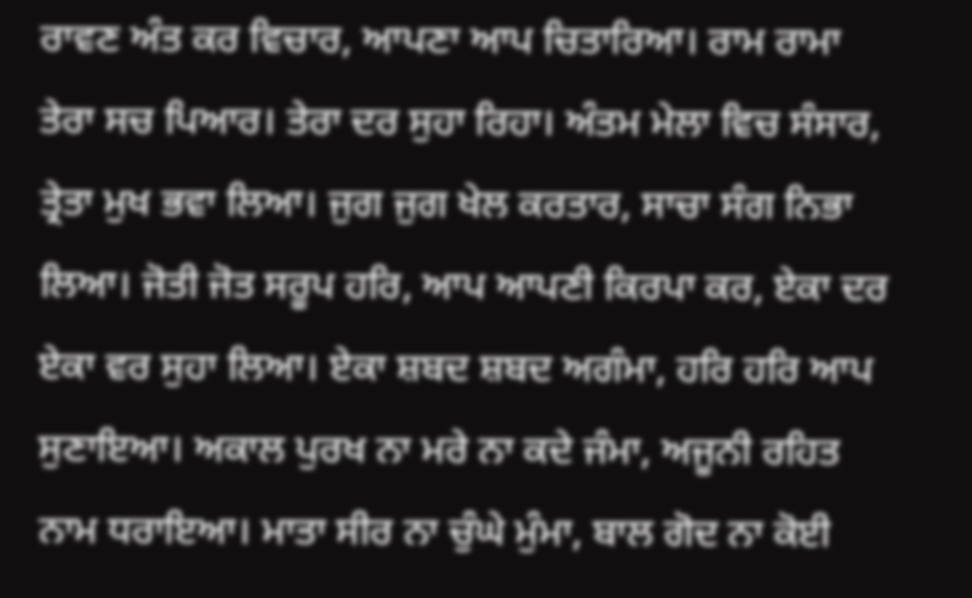ਰਾਵਣ ਅੰਤ ਕਰ ਵਿਚਾਰ, ਆਪਣਾ ਆਪ ਚਿਤਾਰਿਆ। ਰਾਮ ਰਾਮਾ ਤੇਰਾ ਸਚ ਪਿਆਰ। ਤੇਰਾ ਦਰ ਸੁਹਾ ਰਿਹਾ। ਅੰਤਮ ਮੇਲਾ ਵਿਚ ਸੰਸਾਰ, ਤ੍ਰੇਤਾ ਮੁਖ ਭਵਾ ਲਿਆ। ਜੁਗ ਜੁਗ ਖੇਲ ਕਰਤਾਰ, ਸਾਚਾ ਸੰਗ ਨਿਭਾ ਲਿਆ। ਜੋਤੀ ਜੋਤ ਸਰੂਪ ਹਰਿ, ਆਪ ਆਪਣੀ ਕਿਰਪਾ ਕਰ, ਏਕਾ ਦਰ ਏਕਾ ਵਰ ਸੁਹਾ ਲਿਆ। ਏਕਾ ਸ਼ਬਦ ਸ਼ਬਦ ਅਗੰਮਾ, ਹਰਿ ਹਰਿ ਆਪ ਸੁਣਾਇਆ। ਅਕਾਲ ਪੁਰਖ ਨਾ ਮਰੇ ਨਾ ਕਦੇ ਜੰਮਾ, ਅਜੂਨੀ ਰਹਿਤ ਨਾਮ ਧਰਾਇਆ। ਮਾਤਾ ਸੀਰ ਨਾ ਚੁੰਘੇ ਮੁੰਮਾ, ਬਾਲ ਗੋਦ ਨਾ ਕੋਈ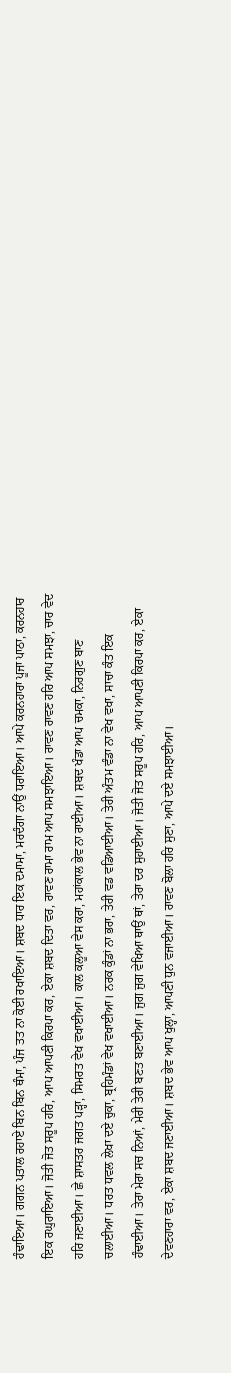ਹੰਢਾਇਆ। ਗਗਨ ਪਤਾਲ ਰਹਾਏ ਬਿਨ ਬਿਨ ਥੰਮਾ, ਪੰਜ ਤਤ ਨਾ ਕੋਈ ਰਖਾਇਆ। ਸ਼ਬਦ ਧਾਰ ਇਕ ਦਮਾਮਾ, ਮਰਦੰਗਾ ਨਾਉਂ ਧਰਾਇਆ। ਆਪੇ ਕਰਨਹਾਰਾ ਪੂਜਾ ਪਾਠਾ, ਕਰਨਹਾਰ ਇਕ ਰਘੁਰਾਇਆ। ਜੋਤੀ ਜੋਤ ਸਰੂਪ ਹਰਿ, ਆਪ ਆਪਣੀ ਕਿਰਪਾ ਕਰ, ਏਕਾ ਸ਼ਬਦ ਦਿਤਾ ਵਰ, ਰਾਵਣ ਰਾਮਾ ਰਾਮ ਆਪ ਸਮਝਾਇਆ। ਰਾਵਣ ਰਾਵਣ ਹਰਿ ਆਪ ਸਮਝਾ, ਚਾਰ ਵੇਦ ਹਰਿ ਜਣਾਈਆ। ਛੇ ਸ਼ਾਸਤਰ ਜਗਤ ਪੜ੍ਹਾ, ਸਿਮਰਤ ਵੇਖ ਵਖਾਈਆ। ਕਾਲ ਕਲੂਆ ਵੇਸ ਕਰਾ, ਮਹਾਂਕਾਲ ਭੇਵ ਨਾ ਰਾਈਆ। ਸ਼ਬਦ ਖੰਡਾ ਆਪ ਚਮਕਾ, ਨਿਰਗੁਣ ਬਾਣ ਚਲਾਈਆ। ਧਰਤ ਧਵਲ ਲੇਖਾ ਦਏ ਚੁਕਾ, ਬ੍ਰਹਿਮੰਡਾਂ ਵੇਖ ਵਖਾਈਆ। ਨਰਕ ਕੁੰਡਾਂ ਨਾ ਭਰਾ, ਤੇਰੀ ਵਡ ਵਡਿਆਈਆ। ਤੇਰੀ ਅੰਤਮ ਵੰਡਾ ਨਾ ਵੇਖ ਵਖਾ, ਸਾਚਾ ਕੰਤ ਇਕ ਹੰਢਾਈਆ। ਤੇਰਾ ਮੇਰਾ ਸਚ ਨਿਆਂ, ਮੇਰੀ ਤੇਰੀ ਬਣਤ ਬਣਾਈਆ। ਜੁਗ ਜੁਗ ਵੇਖਿਆ ਥਾਉਂ ਥਾਂ, ਤੇਰਾ ਦਰ ਸੁਹਾਈਆ। ਜੋਤੀ ਜੋਤ ਸਰੂਪ ਹਰਿ, ਆਪ ਆਪਣੀ ਕਿਰਪਾ ਕਰ, ਏਕਾ ਦੇਵਣਹਾਰਾ ਵਰ, ਏਕਾ ਸ਼ਬਦ ਜਣਾਈਆ। ਸ਼ਬਦ ਭੇਵ ਆਪ ਖੁਲ੍ਹਾ, ਆਪਣੀ ਧੁਨ ਵਜਾਈਆ। ਰਾਵਣ ਬੋਲਾ ਹਰਿ ਸੁਣਾ, ਆਪੇ ਦਏ ਸਮਝਾਈਆ।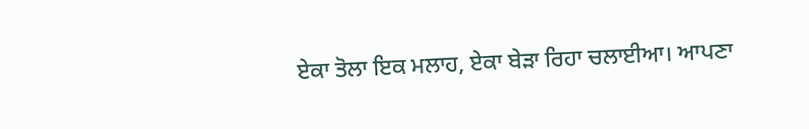ਏਕਾ ਤੋਲਾ ਇਕ ਮਲਾਹ, ਏਕਾ ਬੇੜਾ ਰਿਹਾ ਚਲਾਈਆ। ਆਪਣਾ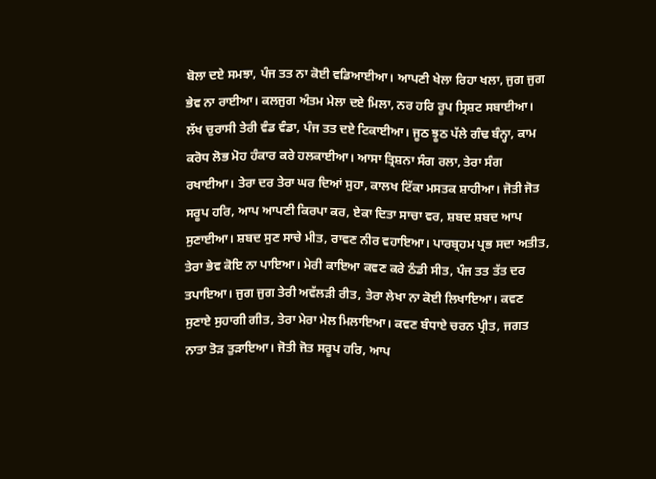ਬੋਲਾ ਦਏ ਸਮਝਾ, ਪੰਜ ਤਤ ਨਾ ਕੋਈ ਵਡਿਆਈਆ। ਆਪਣੀ ਖੇਲਾ ਰਿਹਾ ਖਲਾ, ਜੁਗ ਜੁਗ ਭੇਵ ਨਾ ਰਾਈਆ। ਕਲਜੁਗ ਅੰਤਮ ਮੇਲਾ ਦਏ ਮਿਲਾ, ਨਰ ਹਰਿ ਰੂਪ ਸ੍ਰਿਸ਼ਟ ਸਬਾਈਆ। ਲੱਖ ਚੁਰਾਸੀ ਤੇਰੀ ਵੰਡ ਵੰਡਾ, ਪੰਜ ਤਤ ਦਏ ਟਿਕਾਈਆ। ਜੂਠ ਝੂਠ ਪੱਲੇ ਗੰਢ ਬੰਨ੍ਹਾ, ਕਾਮ ਕਰੋਧ ਲੋਭ ਮੋਹ ਹੰਕਾਰ ਕਰੇ ਹਲਕਾਈਆ। ਆਸਾ ਤ੍ਰਿਸ਼ਨਾ ਸੰਗ ਰਲਾ, ਤੇਰਾ ਸੰਗ ਰਖਾਈਆ। ਤੇਰਾ ਦਰ ਤੇਰਾ ਘਰ ਦਿਆਂ ਸੁਹਾ, ਕਾਲਖ ਟਿੱਕਾ ਮਸਤਕ ਸ਼ਾਹੀਆ। ਜੋਤੀ ਜੋਤ ਸਰੂਪ ਹਰਿ, ਆਪ ਆਪਣੀ ਕਿਰਪਾ ਕਰ, ਏਕਾ ਦਿਤਾ ਸਾਚਾ ਵਰ, ਸ਼ਬਦ ਸ਼ਬਦ ਆਪ ਸੁਣਾਈਆ। ਸ਼ਬਦ ਸੁਣ ਸਾਚੇ ਮੀਤ, ਰਾਵਣ ਨੀਰ ਵਹਾਇਆ। ਪਾਰਬ੍ਰਹਮ ਪ੍ਰਭ ਸਦਾ ਅਤੀਤ, ਤੇਰਾ ਭੇਵ ਕੋਇ ਨਾ ਪਾਇਆ। ਮੇਰੀ ਕਾਇਆ ਕਵਣ ਕਰੇ ਠੰਡੀ ਸੀਤ, ਪੰਜ ਤਤ ਤੱਤ ਦਰ ਤਪਾਇਆ। ਜੁਗ ਜੁਗ ਤੇਰੀ ਅਵੱਲੜੀ ਰੀਤ, ਤੇਰਾ ਲੇਖਾ ਨਾ ਕੋਈ ਲਿਖਾਇਆ। ਕਵਣ ਸੁਣਾਏ ਸੁਹਾਗੀ ਗੀਤ, ਤੇਰਾ ਮੇਰਾ ਮੇਲ ਮਿਲਾਇਆ। ਕਵਣ ਬੰਧਾਏ ਚਰਨ ਪ੍ਰੀਤ, ਜਗਤ ਨਾਤਾ ਤੋੜ ਤੁੜਾਇਆ। ਜੋਤੀ ਜੋਤ ਸਰੂਪ ਹਰਿ, ਆਪ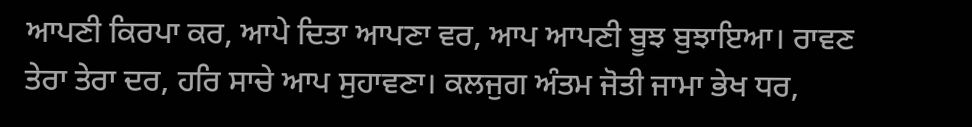ਆਪਣੀ ਕਿਰਪਾ ਕਰ, ਆਪੇ ਦਿਤਾ ਆਪਣਾ ਵਰ, ਆਪ ਆਪਣੀ ਬੂਝ ਬੁਝਾਇਆ। ਰਾਵਣ ਤੇਰਾ ਤੇਰਾ ਦਰ, ਹਰਿ ਸਾਚੇ ਆਪ ਸੁਹਾਵਣਾ। ਕਲਜੁਗ ਅੰਤਮ ਜੋਤੀ ਜਾਮਾ ਭੇਖ ਧਰ,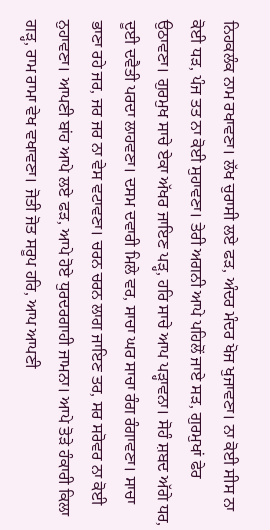ਨਿਹਕਲੰਕ ਨਾਮ ਰਖਾਵਣਾ। ਲੱਖ ਚੁਰਾਸੀ ਲਏ ਫੜ, ਅੰਦਰ ਮੰਦਰ ਖੋਜ ਖੁਜਾਵਣਾ। ਨਾ ਕੋਈ ਸੀਸ ਨਾ ਕੋਈ ਧੜ, ਪੰਜ ਤਤ ਨਾ ਕੋਈ ਸੁਹਾਵਣਾ। ਤੇਰੀ ਅਗਨੀ ਆਪੇ ਪਹਿਲੋਂ ਜਾਏ ਸੜ, ਗੁਰਮੁਖਾਂ ਫੇਰ ਉਠਾਵਣਾ। ਗੁਰਮੁਖ ਸਾਚੇ ਏਕਾ ਅੱਖਰ ਜਾਇਣ ਪੜ੍ਹ, ਹਰਿ ਸਾਚੇ ਆਪ ਪੜ੍ਹਾਵਨਾ। ਸੋਹੰ ਸ਼ਬਦ ਅੱਗੇ ਧਰ, ਦੂਈ ਦਵੈਤੀ ਪਰਦਾ ਲਾਹਵਣਾ। ਦਸਮ ਦਵਾਰੀ ਮਿਲੇ ਵਰ, ਸਾਚਾ ਘਰ ਸਾਚਾ ਰੰਗ ਰੰਗਾਵਣਾ। ਸਾਚਾ ਭਾਣਾ ਰਹੇ ਜਰ, ਜਰ ਜਰ ਨਾ ਵੇਸ ਵਟਾਵਣਾ। ਚਰਨ ਚਰਨ ਲਾਗ ਜਾਇਣ ਤਰ, ਸਰ ਸਰੋਵਰ ਨਾ ਕੋਈ ਨੁਹਾਵਣਾ। ਆਪਣੀ ਬਾਂਹ ਆਪੇ ਲਏ ਫੜ, ਆਪੇ ਹੋਏ ਧੁਰਦਰਗਾਹੀ ਜਾਮਨਾ। ਆਪੇ ਤੋੜੇ ਹੰਕਾਰੀ ਕਿਲਾ ਗੜ੍ਹ, ਰਾਮ ਰਾਮਾ ਵੇਖ ਵਖਾਵਣਾ। ਜੋਤੀ ਜੋਤ ਸਰੂਪ ਹਰਿ, ਆਪ ਆਪਣੀ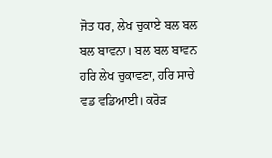ਜੋਤ ਧਰ, ਲੇਖ ਚੁਕਾਏ ਬਲ ਬਲ ਬਲ ਬਾਵਨਾ। ਬਲ ਬਲ ਬਾਵਨ ਹਰਿ ਲੇਖ ਚੁਕਾਵਣਾ, ਹਰਿ ਸਾਚੇ ਵਡ ਵਡਿਆਈ। ਕਰੋੜ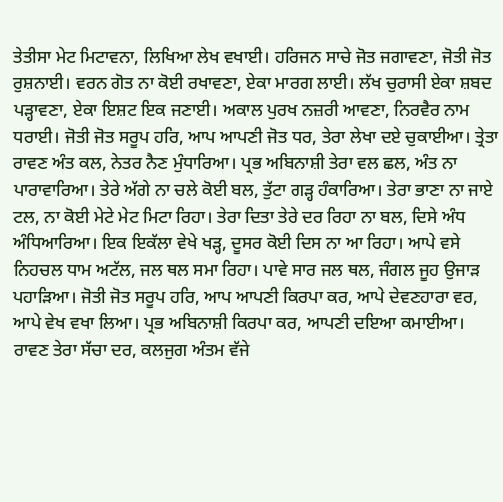ਤੇਤੀਸਾ ਮੇਟ ਮਿਟਾਵਨਾ, ਲਿਖਿਆ ਲੇਖ ਵਖਾਈ। ਹਰਿਜਨ ਸਾਚੇ ਜੋਤ ਜਗਾਵਣਾ, ਜੋਤੀ ਜੋਤ ਰੁਸ਼ਨਾਈ। ਵਰਨ ਗੋਤ ਨਾ ਕੋਈ ਰਖਾਵਣਾ, ਏਕਾ ਮਾਰਗ ਲਾਈ। ਲੱਖ ਚੁਰਾਸੀ ਏਕਾ ਸ਼ਬਦ ਪੜ੍ਹਾਵਣਾ, ਏਕਾ ਇਸ਼ਟ ਇਕ ਜਣਾਈ। ਅਕਾਲ ਪੁਰਖ ਨਜ਼ਰੀ ਆਵਣਾ, ਨਿਰਵੈਰ ਨਾਮ ਧਰਾਈ। ਜੋਤੀ ਜੋਤ ਸਰੂਪ ਹਰਿ, ਆਪ ਆਪਣੀ ਜੋਤ ਧਰ, ਤੇਰਾ ਲੇਖਾ ਦਏ ਚੁਕਾਈਆ। ਤ੍ਰੇਤਾ ਰਾਵਣ ਅੰਤ ਕਲ, ਨੇਤਰ ਨੈਣ ਮੁੰਧਾਰਿਆ। ਪ੍ਰਭ ਅਬਿਨਾਸ਼ੀ ਤੇਰਾ ਵਲ ਛਲ, ਅੰਤ ਨਾ ਪਾਰਾਵਾਰਿਆ। ਤੇਰੇ ਅੱਗੇ ਨਾ ਚਲੇ ਕੋਈ ਬਲ, ਤੁੱਟਾ ਗੜ੍ਹ ਹੰਕਾਰਿਆ। ਤੇਰਾ ਭਾਣਾ ਨਾ ਜਾਏ ਟਲ, ਨਾ ਕੋਈ ਮੇਟੇ ਮੇਟ ਮਿਟਾ ਰਿਹਾ। ਤੇਰਾ ਦਿਤਾ ਤੇਰੇ ਦਰ ਰਿਹਾ ਨਾ ਬਲ, ਦਿਸੇ ਅੰਧ ਅੰਧਿਆਰਿਆ। ਇਕ ਇਕੱਲਾ ਵੇਖੇ ਖੜ੍ਹ, ਦੂਸਰ ਕੋਈ ਦਿਸ ਨਾ ਆ ਰਿਹਾ। ਆਪੇ ਵਸੇ ਨਿਹਚਲ ਧਾਮ ਅਟੱਲ, ਜਲ ਥਲ ਸਮਾ ਰਿਹਾ। ਪਾਵੇ ਸਾਰ ਜਲ ਥਲ, ਜੰਗਲ ਜੂਹ ਉਜਾੜ ਪਹਾੜਿਆ। ਜੋਤੀ ਜੋਤ ਸਰੂਪ ਹਰਿ, ਆਪ ਆਪਣੀ ਕਿਰਪਾ ਕਰ, ਆਪੇ ਦੇਵਣਹਾਰਾ ਵਰ, ਆਪੇ ਵੇਖ ਵਖਾ ਲਿਆ। ਪ੍ਰਭ ਅਬਿਨਾਸ਼ੀ ਕਿਰਪਾ ਕਰ, ਆਪਣੀ ਦਇਆ ਕਮਾਈਆ। ਰਾਵਣ ਤੇਰਾ ਸੱਚਾ ਦਰ, ਕਲਜੁਗ ਅੰਤਮ ਵੱਜੇ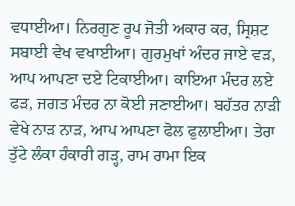ਵਧਾਈਆ। ਨਿਰਗੁਣ ਰੂਪ ਜੋਤੀ ਅਕਾਰ ਕਰ, ਸ੍ਰਿਸ਼ਟ ਸਬਾਈ ਵੇਖ ਵਖਾਈਆ। ਗੁਰਮੁਖਾਂ ਅੰਦਰ ਜਾਏ ਵੜ, ਆਪ ਆਪਣਾ ਦਏ ਟਿਕਾਈਆ। ਕਾਇਆ ਮੰਦਰ ਲਏ ਫੜ, ਜਗਤ ਮੰਦਰ ਨਾ ਕੋਈ ਜਣਾਈਆ। ਬਹੱਤਰ ਨਾੜੀ ਵੇਖੇ ਨਾੜ ਨਾੜ, ਆਪ ਆਪਣਾ ਫੋਲ ਫੁਲਾਈਆ। ਤੇਰਾ ਤੁੱਟੇ ਲੰਕਾ ਹੰਕਾਰੀ ਗੜ੍ਹ, ਰਾਮ ਰਾਮਾ ਇਕ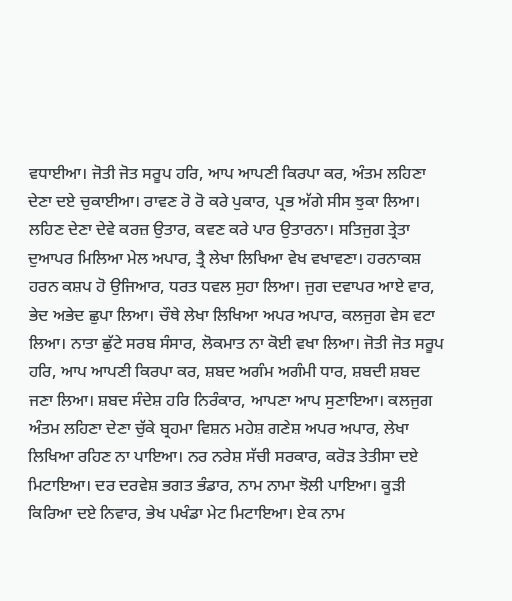ਵਧਾਈਆ। ਜੋਤੀ ਜੋਤ ਸਰੂਪ ਹਰਿ, ਆਪ ਆਪਣੀ ਕਿਰਪਾ ਕਰ, ਅੰਤਮ ਲਹਿਣਾ ਦੇਣਾ ਦਏ ਚੁਕਾਈਆ। ਰਾਵਣ ਰੋ ਰੋ ਕਰੇ ਪੁਕਾਰ, ਪ੍ਰਭ ਅੱਗੇ ਸੀਸ ਝੁਕਾ ਲਿਆ। ਲਹਿਣ ਦੇਣਾ ਦੇਵੇ ਕਰਜ਼ ਉਤਾਰ, ਕਵਣ ਕਰੇ ਪਾਰ ਉਤਾਰਨਾ। ਸਤਿਜੁਗ ਤ੍ਰੇਤਾ ਦੁਆਪਰ ਮਿਲਿਆ ਮੇਲ ਅਪਾਰ, ਤ੍ਰੈ ਲੇਖਾ ਲਿਖਿਆ ਵੇਖ ਵਖਾਵਣਾ। ਹਰਨਾਕਸ਼ ਹਰਨ ਕਸ਼ਪ ਹੋ ਉਜਿਆਰ, ਧਰਤ ਧਵਲ ਸੁਹਾ ਲਿਆ। ਜੁਗ ਦਵਾਪਰ ਆਏ ਵਾਰ, ਭੇਦ ਅਭੇਦ ਛੁਪਾ ਲਿਆ। ਚੌਥੇ ਲੇਖਾ ਲਿਖਿਆ ਅਪਰ ਅਪਾਰ, ਕਲਜੁਗ ਵੇਸ ਵਟਾ ਲਿਆ। ਨਾਤਾ ਛੁੱਟੇ ਸਰਬ ਸੰਸਾਰ, ਲੋਕਮਾਤ ਨਾ ਕੋਈ ਵਖਾ ਲਿਆ। ਜੋਤੀ ਜੋਤ ਸਰੂਪ ਹਰਿ, ਆਪ ਆਪਣੀ ਕਿਰਪਾ ਕਰ, ਸ਼ਬਦ ਅਗੰਮ ਅਗੰਮੀ ਧਾਰ, ਸ਼ਬਦੀ ਸ਼ਬਦ ਜਣਾ ਲਿਆ। ਸ਼ਬਦ ਸੰਦੇਸ਼ ਹਰਿ ਨਿਰੰਕਾਰ, ਆਪਣਾ ਆਪ ਸੁਣਾਇਆ। ਕਲਜੁਗ ਅੰਤਮ ਲਹਿਣਾ ਦੇਣਾ ਚੁੱਕੇ ਬ੍ਰਹਮਾ ਵਿਸ਼ਨ ਮਹੇਸ਼ ਗਣੇਸ਼ ਅਪਰ ਅਪਾਰ, ਲੇਖਾ ਲਿਖਿਆ ਰਹਿਣ ਨਾ ਪਾਇਆ। ਨਰ ਨਰੇਸ਼ ਸੱਚੀ ਸਰਕਾਰ, ਕਰੋੜ ਤੇਤੀਸਾ ਦਏ ਮਿਟਾਇਆ। ਦਰ ਦਰਵੇਸ਼ ਭਗਤ ਭੰਡਾਰ, ਨਾਮ ਨਾਮਾ ਝੋਲੀ ਪਾਇਆ। ਕੂੜੀ ਕਿਰਿਆ ਦਏ ਨਿਵਾਰ, ਭੇਖ ਪਖੰਡਾ ਮੇਟ ਮਿਟਾਇਆ। ਏਕ ਨਾਮ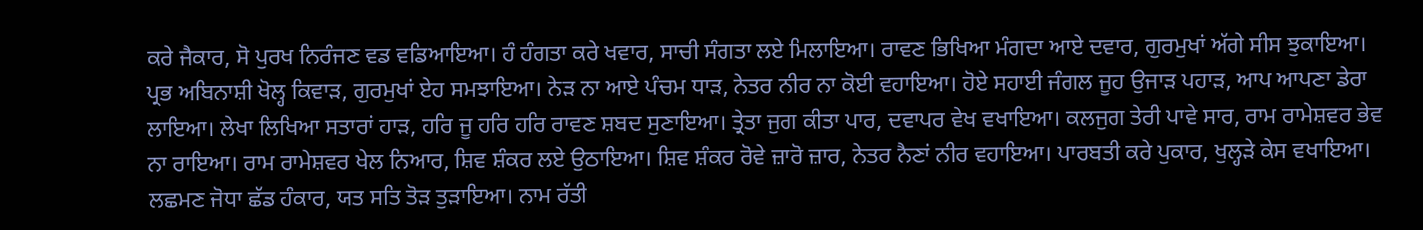ਕਰੇ ਜੈਕਾਰ, ਸੋ ਪੁਰਖ ਨਿਰੰਜਣ ਵਡ ਵਡਿਆਇਆ। ਹੰ ਹੰਗਤਾ ਕਰੇ ਖਵਾਰ, ਸਾਚੀ ਸੰਗਤਾ ਲਏ ਮਿਲਾਇਆ। ਰਾਵਣ ਭਿਖਿਆ ਮੰਗਦਾ ਆਏ ਦਵਾਰ, ਗੁਰਮੁਖਾਂ ਅੱਗੇ ਸੀਸ ਝੁਕਾਇਆ। ਪ੍ਰਭ ਅਬਿਨਾਸ਼ੀ ਖੋਲ੍ਹ ਕਿਵਾੜ, ਗੁਰਮੁਖਾਂ ਏਹ ਸਮਝਾਇਆ। ਨੇੜ ਨਾ ਆਏ ਪੰਚਮ ਧਾੜ, ਨੇਤਰ ਨੀਰ ਨਾ ਕੋਈ ਵਹਾਇਆ। ਹੋਏ ਸਹਾਈ ਜੰਗਲ ਜੂਹ ਉਜਾੜ ਪਹਾੜ, ਆਪ ਆਪਣਾ ਡੇਰਾ ਲਾਇਆ। ਲੇਖਾ ਲਿਖਿਆ ਸਤਾਰਾਂ ਹਾੜ, ਹਰਿ ਜੂ ਹਰਿ ਹਰਿ ਰਾਵਣ ਸ਼ਬਦ ਸੁਣਾਇਆ। ਤ੍ਰੇਤਾ ਜੁਗ ਕੀਤਾ ਪਾਰ, ਦਵਾਪਰ ਵੇਖ ਵਖਾਇਆ। ਕਲਜੁਗ ਤੇਰੀ ਪਾਵੇ ਸਾਰ, ਰਾਮ ਰਾਮੇਸ਼ਵਰ ਭੇਵ ਨਾ ਰਾਇਆ। ਰਾਮ ਰਾਮੇਸ਼ਵਰ ਖੇਲ ਨਿਆਰ, ਸ਼ਿਵ ਸ਼ੰਕਰ ਲਏ ਉਠਾਇਆ। ਸ਼ਿਵ ਸ਼ੰਕਰ ਰੋਵੇ ਜ਼ਾਰੋ ਜ਼ਾਰ, ਨੇਤਰ ਨੈਣਾਂ ਨੀਰ ਵਹਾਇਆ। ਪਾਰਬਤੀ ਕਰੇ ਪੁਕਾਰ, ਖੁਲ੍ਹੜੇ ਕੇਸ ਵਖਾਇਆ। ਲਛਮਣ ਜੋਧਾ ਛੱਡ ਹੰਕਾਰ, ਯਤ ਸਤਿ ਤੋੜ ਤੁੜਾਇਆ। ਨਾਮ ਰੱਤੀ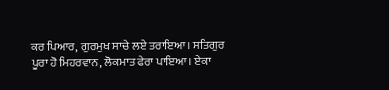ਕਰ ਪਿਆਰ, ਗੁਰਮੁਖ ਸਾਚੇ ਲਏ ਤਰਾਇਆ। ਸਤਿਗੁਰ ਪੂਰਾ ਹੋ ਮਿਹਰਵਾਨ, ਲੋਕਮਾਤ ਫੇਰਾ ਪਾਇਆ। ਏਕਾ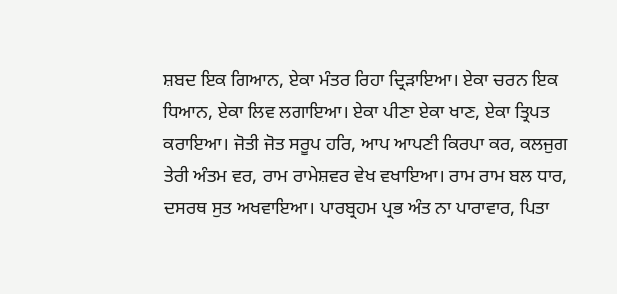ਸ਼ਬਦ ਇਕ ਗਿਆਨ, ਏਕਾ ਮੰਤਰ ਰਿਹਾ ਦ੍ਰਿੜਾਇਆ। ਏਕਾ ਚਰਨ ਇਕ ਧਿਆਨ, ਏਕਾ ਲਿਵ ਲਗਾਇਆ। ਏਕਾ ਪੀਣਾ ਏਕਾ ਖਾਣ, ਏਕਾ ਤ੍ਰਿਪਤ ਕਰਾਇਆ। ਜੋਤੀ ਜੋਤ ਸਰੂਪ ਹਰਿ, ਆਪ ਆਪਣੀ ਕਿਰਪਾ ਕਰ, ਕਲਜੁਗ ਤੇਰੀ ਅੰਤਮ ਵਰ, ਰਾਮ ਰਾਮੇਸ਼ਵਰ ਵੇਖ ਵਖਾਇਆ। ਰਾਮ ਰਾਮ ਬਲ ਧਾਰ, ਦਸਰਥ ਸੁਤ ਅਖਵਾਇਆ। ਪਾਰਬ੍ਰਹਮ ਪ੍ਰਭ ਅੰਤ ਨਾ ਪਾਰਾਵਾਰ, ਪਿਤਾ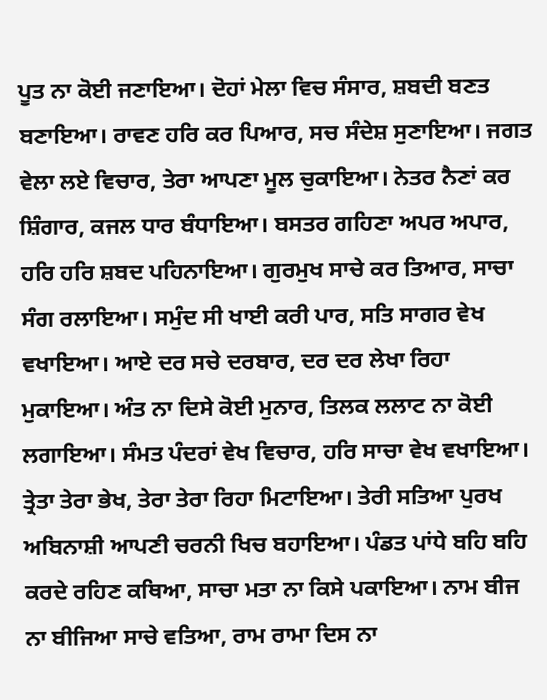ਪੂਤ ਨਾ ਕੋਈ ਜਣਾਇਆ। ਦੋਹਾਂ ਮੇਲਾ ਵਿਚ ਸੰਸਾਰ, ਸ਼ਬਦੀ ਬਣਤ ਬਣਾਇਆ। ਰਾਵਣ ਹਰਿ ਕਰ ਪਿਆਰ, ਸਚ ਸੰਦੇਸ਼ ਸੁਣਾਇਆ। ਜਗਤ ਵੇਲਾ ਲਏ ਵਿਚਾਰ, ਤੇਰਾ ਆਪਣਾ ਮੂਲ ਚੁਕਾਇਆ। ਨੇਤਰ ਨੈਣਾਂ ਕਰ ਸ਼ਿੰਗਾਰ, ਕਜਲ ਧਾਰ ਬੰਧਾਇਆ। ਬਸਤਰ ਗਹਿਣਾ ਅਪਰ ਅਪਾਰ, ਹਰਿ ਹਰਿ ਸ਼ਬਦ ਪਹਿਨਾਇਆ। ਗੁਰਮੁਖ ਸਾਚੇ ਕਰ ਤਿਆਰ, ਸਾਚਾ ਸੰਗ ਰਲਾਇਆ। ਸਮੁੰਦ ਸੀ ਖਾਈ ਕਰੀ ਪਾਰ, ਸਤਿ ਸਾਗਰ ਵੇਖ ਵਖਾਇਆ। ਆਏ ਦਰ ਸਚੇ ਦਰਬਾਰ, ਦਰ ਦਰ ਲੇਖਾ ਰਿਹਾ ਮੁਕਾਇਆ। ਅੰਤ ਨਾ ਦਿਸੇ ਕੋਈ ਮੁਨਾਰ, ਤਿਲਕ ਲਲਾਟ ਨਾ ਕੋਈ ਲਗਾਇਆ। ਸੰਮਤ ਪੰਦਰਾਂ ਵੇਖ ਵਿਚਾਰ, ਹਰਿ ਸਾਚਾ ਵੇਖ ਵਖਾਇਆ। ਤ੍ਰੇਤਾ ਤੇਰਾ ਭੇਖ, ਤੇਰਾ ਤੇਰਾ ਰਿਹਾ ਮਿਟਾਇਆ। ਤੇਰੀ ਸਤਿਆ ਪੁਰਖ ਅਬਿਨਾਸ਼ੀ ਆਪਣੀ ਚਰਨੀ ਖਿਚ ਬਹਾਇਆ। ਪੰਡਤ ਪਾਂਧੇ ਬਹਿ ਬਹਿ ਕਰਦੇ ਰਹਿਣ ਕਥਿਆ, ਸਾਚਾ ਮਤਾ ਨਾ ਕਿਸੇ ਪਕਾਇਆ। ਨਾਮ ਬੀਜ ਨਾ ਬੀਜਿਆ ਸਾਚੇ ਵਤਿਆ, ਰਾਮ ਰਾਮਾ ਦਿਸ ਨਾ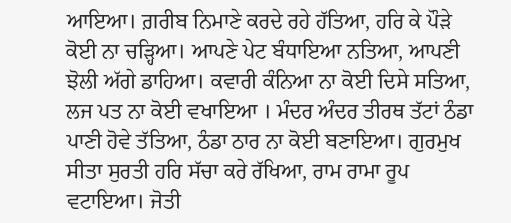ਆਇਆ। ਗ਼ਰੀਬ ਨਿਮਾਣੇ ਕਰਦੇ ਰਹੇ ਹੱਤਿਆ, ਹਰਿ ਕੇ ਪੌੜੇ ਕੋਈ ਨਾ ਚੜ੍ਹਿਆ। ਆਪਣੇ ਪੇਟ ਬੰਧਾਇਆ ਨਤਿਆ, ਆਪਣੀ ਝੋਲੀ ਅੱਗੇ ਡਾਹਿਆ। ਕਵਾਰੀ ਕੰਨਿਆ ਨਾ ਕੋਈ ਦਿਸੇ ਸਤਿਆ, ਲਜ ਪਤ ਨਾ ਕੋਈ ਵਖਾਇਆ । ਮੰਦਰ ਅੰਦਰ ਤੀਰਥ ਤੱਟਾਂ ਠੰਡਾ ਪਾਣੀ ਹੋਵੇ ਤੱਤਿਆ, ਠੰਡਾ ਠਾਰ ਨਾ ਕੋਈ ਬਣਾਇਆ। ਗੁਰਮੁਖ ਸੀਤਾ ਸੁਰਤੀ ਹਰਿ ਸੱਚਾ ਕਰੇ ਰੱਖਿਆ, ਰਾਮ ਰਾਮਾ ਰੂਪ ਵਟਾਇਆ। ਜੋਤੀ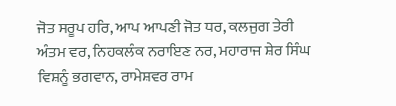ਜੋਤ ਸਰੂਪ ਹਰਿ, ਆਪ ਆਪਣੀ ਜੋਤ ਧਰ, ਕਲਜੁਗ ਤੇਰੀ ਅੰਤਮ ਵਰ, ਨਿਹਕਲੰਕ ਨਰਾਇਣ ਨਰ, ਮਹਾਰਾਜ ਸ਼ੇਰ ਸਿੰਘ ਵਿਸ਼ਨੂੰ ਭਗਵਾਨ, ਰਾਮੇਸ਼ਵਰ ਰਾਮ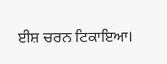ਈਸ਼ ਚਰਨ ਟਿਕਾਇਆ।